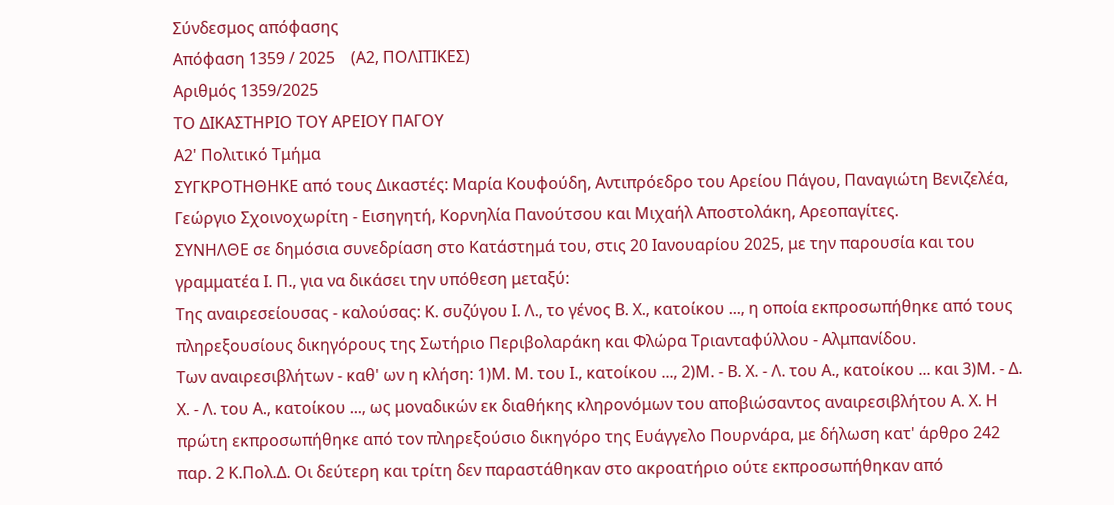Σύνδεσμος απόφασης
Απόφαση 1359 / 2025    (Α2, ΠΟΛΙΤΙΚΕΣ)
Αριθμός 1359/2025
ΤΟ ΔΙΚΑΣΤΗΡΙΟ ΤΟΥ ΑΡΕΙΟΥ ΠΑΓΟΥ
Α2' Πολιτικό Τμήμα
ΣΥΓΚΡΟΤΗΘΗΚΕ από τους Δικαστές: Μαρία Κουφούδη, Αντιπρόεδρο του Αρείου Πάγου, Παναγιώτη Βενιζελέα, Γεώργιο Σχοινοχωρίτη - Εισηγητή, Κορνηλία Πανούτσου και Μιχαήλ Αποστολάκη, Αρεοπαγίτες.
ΣΥΝΗΛΘΕ σε δημόσια συνεδρίαση στο Κατάστημά του, στις 20 Ιανουαρίου 2025, με την παρουσία και του γραμματέα Ι. Π., για να δικάσει την υπόθεση μεταξύ:
Της αναιρεσείουσας - καλούσας: Κ. συζύγου Ι. Λ., το γένος Β. Χ., κατοίκου ..., η οποία εκπροσωπήθηκε από τους πληρεξουσίους δικηγόρους της Σωτήριο Περιβολαράκη και Φλώρα Τριανταφύλλου - Αλμπανίδου.
Των αναιρεσιβλήτων - καθ' ων η κλήση: 1)Μ. Μ. του Ι., κατοίκου ..., 2)Μ. - Β. Χ. - Λ. του Α., κατοίκου ... και 3)Μ. - Δ. Χ. - Λ. του Α., κατοίκου ..., ως μοναδικών εκ διαθήκης κληρονόμων του αποβιώσαντος αναιρεσιβλήτου Α. Χ. Η πρώτη εκπροσωπήθηκε από τον πληρεξούσιο δικηγόρο της Ευάγγελο Πουρνάρα, με δήλωση κατ' άρθρο 242 παρ. 2 Κ.Πολ.Δ. Οι δεύτερη και τρίτη δεν παραστάθηκαν στο ακροατήριο ούτε εκπροσωπήθηκαν από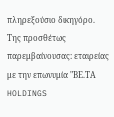πληρεξούσιο δικηγόρο.
Της προσθέτως παρεμβαίνουσας: εταιρείας με την επωνυμία "ΒΕ.ΤΑ HOLDINGS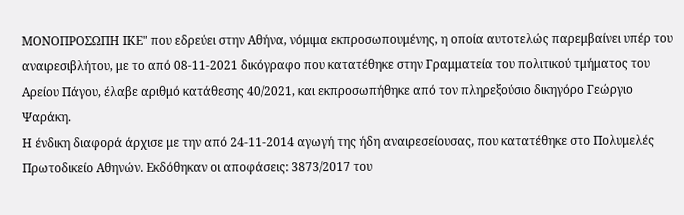ΜΟΝΟΠΡΟΣΩΠΗ ΙΚΕ" που εδρεύει στην Αθήνα, νόμιμα εκπροσωπουμένης, η οποία αυτοτελώς παρεμβαίνει υπέρ του αναιρεσιβλήτου, με το από 08-11-2021 δικόγραφο που κατατέθηκε στην Γραμματεία του πολιτικού τμήματος του Αρείου Πάγου, έλαβε αριθμό κατάθεσης 40/2021, και εκπροσωπήθηκε από τον πληρεξούσιο δικηγόρο Γεώργιο Ψαράκη.
Η ένδικη διαφορά άρχισε με την από 24-11-2014 αγωγή της ήδη αναιρεσείουσας, που κατατέθηκε στο Πολυμελές Πρωτοδικείο Αθηνών. Εκδόθηκαν οι αποφάσεις: 3873/2017 του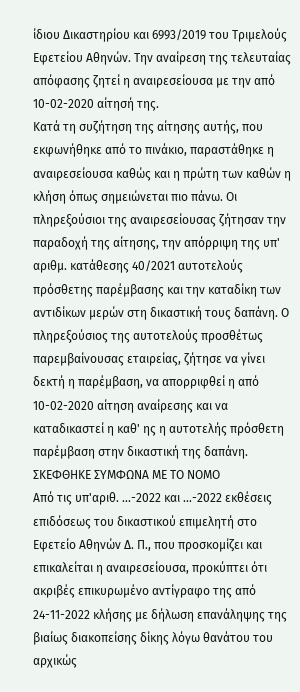ίδιου Δικαστηρίου και 6993/2019 του Τριμελούς Εφετείου Αθηνών. Την αναίρεση της τελευταίας απόφασης ζητεί η αναιρεσείουσα με την από 10-02-2020 αίτησή της.
Κατά τη συζήτηση της αίτησης αυτής, που εκφωνήθηκε από το πινάκιο, παραστάθηκε η αναιρεσείουσα καθώς και η πρώτη των καθών η κλήση όπως σημειώνεται πιο πάνω. Οι πληρεξούσιοι της αναιρεσείουσας ζήτησαν την παραδοχή της αίτησης, την απόρριψη της υπ' αριθμ. κατάθεσης 40/2021 αυτοτελούς πρόσθετης παρέμβασης και την καταδίκη των αντιδίκων μερών στη δικαστική τους δαπάνη. Ο πληρεξούσιος της αυτοτελούς προσθέτως παρεμβαίνουσας εταιρείας, ζήτησε να γίνει δεκτή η παρέμβαση, να απορριφθεί η από 10-02-2020 αίτηση αναίρεσης και να καταδικαστεί η καθ' ης η αυτοτελής πρόσθετη παρέμβαση στην δικαστική της δαπάνη.
ΣΚΕΦΘΗΚΕ ΣΥΜΦΩΝΑ ΜΕ ΤΟ ΝΟΜΟ
Από τις υπ'αριθ. ...-2022 και ...-2022 εκθέσεις επιδόσεως του δικαστικού επιμελητή στο Εφετείο Αθηνών Δ. Π., που προσκομίζει και επικαλείται η αναιρεσείουσα, προκύπτει ότι ακριβές επικυρωμένο αντίγραφο της από 24-11-2022 κλήσης με δήλωση επανάληψης της βιαίως διακοπείσης δίκης λόγω θανάτου του αρχικώς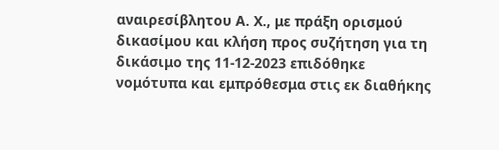αναιρεσίβλητου Α. Χ., με πράξη ορισμού δικασίμου και κλήση προς συζήτηση για τη δικάσιμο της 11-12-2023 επιδόθηκε νομότυπα και εμπρόθεσμα στις εκ διαθήκης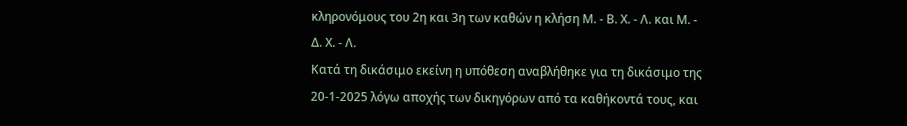κληρονόμους του 2η και 3η των καθών η κλήση Μ. - Β. Χ. - Λ. και Μ. - Δ. Χ. - Λ.
Κατά τη δικάσιμο εκείνη η υπόθεση αναβλήθηκε για τη δικάσιμο της 20-1-2025 λόγω αποχής των δικηγόρων από τα καθήκοντά τους, και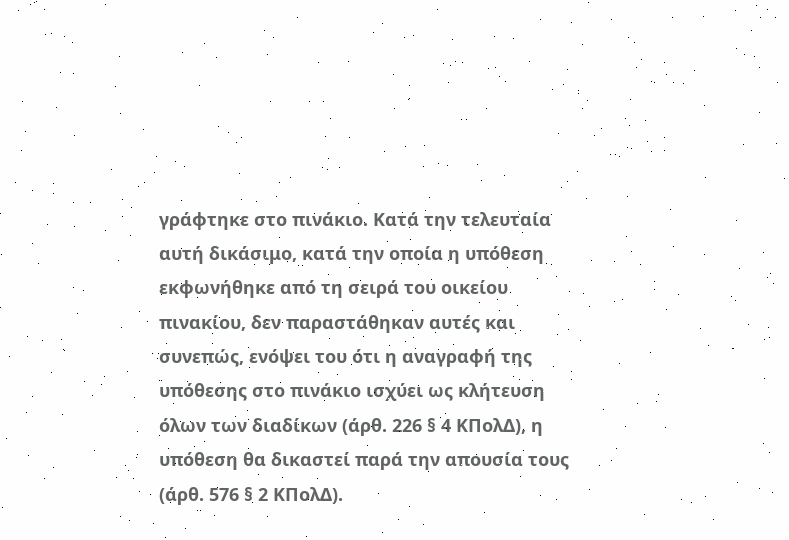γράφτηκε στο πινάκιο. Κατά την τελευταία αυτή δικάσιμο, κατά την οποία η υπόθεση εκφωνήθηκε από τη σειρά του οικείου πινακίου, δεν παραστάθηκαν αυτές και συνεπώς, ενόψει του ότι η αναγραφή της υπόθεσης στο πινάκιο ισχύει ως κλήτευση όλων των διαδίκων (άρθ. 226 § 4 ΚΠολΔ), η υπόθεση θα δικαστεί παρά την απουσία τους (άρθ. 576 § 2 ΚΠολΔ).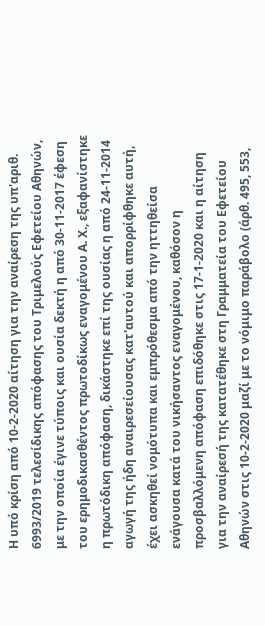Η υπό κρίση από 10-2-2020 αίτηση για την αναίρεση της υπ'αριθ. 6993/2019 τελεσίδικης απόφασης του Τριμελούς Εφετείου Αθηνών, με την οποία έγινε τύποις και ουσία δεκτή η από 30-11-2017 έφεση του ερημοδικασθέντος πρωτοδίκως εναγομένου Α. Χ., εξαφανίστηκε η πρωτόδικη απόφαση, δικάστηκε επί της ουσίας η από 24-11-2014 αγωγή της ήδη αναιρεσείουσας κατ'αυτού και απορρίφθηκε αυτή, έχει ασκηθεί νομότυπα και εμπρόθεσμα από την ηττηθείσα ενάγουσα κατά του νικήσαντος εναγομένου, καθόσον η προσβαλλόμενη απόφαση επιδόθηκε στις 17-1-2020 και η αίτηση για την αναίρεσή της κατατέθηκε στη Γραμματεία του Εφετείου Αθηνών στις 10-2-2020 μαζί με το νόμιμο παράβολο (άρθ. 495, 553,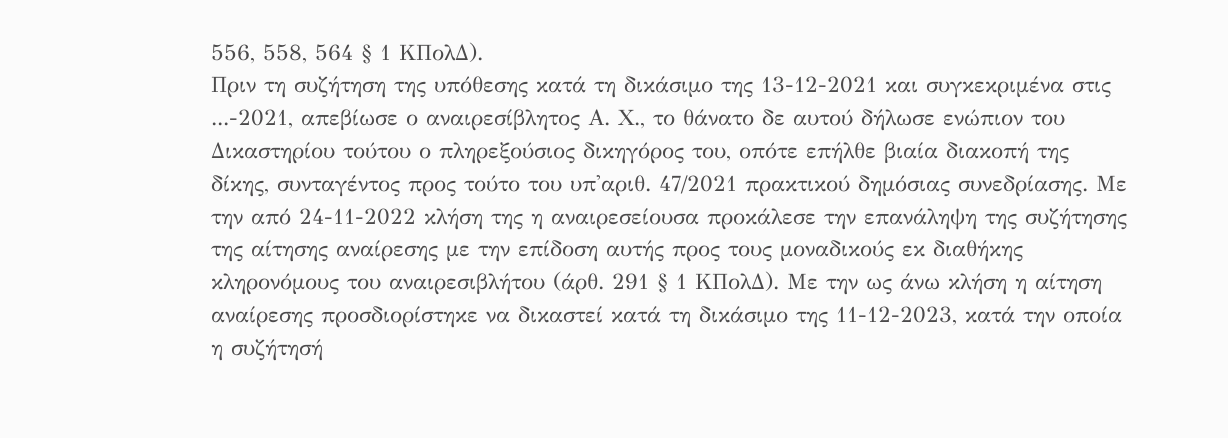556, 558, 564 § 1 ΚΠολΔ).
Πριν τη συζήτηση της υπόθεσης κατά τη δικάσιμο της 13-12-2021 και συγκεκριμένα στις ...-2021, απεβίωσε ο αναιρεσίβλητος Α. Χ., το θάνατο δε αυτού δήλωσε ενώπιον του Δικαστηρίου τούτου ο πληρεξούσιος δικηγόρος του, οπότε επήλθε βιαία διακοπή της δίκης, συνταγέντος προς τούτο του υπ'αριθ. 47/2021 πρακτικού δημόσιας συνεδρίασης. Με την από 24-11-2022 κλήση της η αναιρεσείουσα προκάλεσε την επανάληψη της συζήτησης της αίτησης αναίρεσης με την επίδοση αυτής προς τους μοναδικούς εκ διαθήκης κληρονόμους του αναιρεσιβλήτου (άρθ. 291 § 1 ΚΠολΔ). Με την ως άνω κλήση η αίτηση αναίρεσης προσδιορίστηκε να δικαστεί κατά τη δικάσιμο της 11-12-2023, κατά την οποία η συζήτησή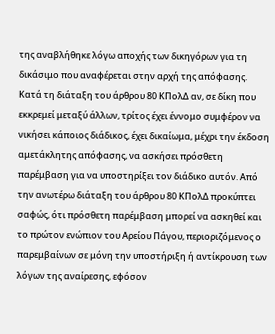της αναβλήθηκε λόγω αποχής των δικηγόρων για τη δικάσιμο που αναφέρεται στην αρχή της απόφασης. Κατά τη διάταξη του άρθρου 80 ΚΠολΔ αν, σε δίκη που εκκρεμεί μεταξύ άλλων, τρίτος έχει έννομο συμφέρον να νικήσει κάποιος διάδικος, έχει δικαίωμα, μέχρι την έκδοση αμετάκλητης απόφασης, να ασκήσει πρόσθετη παρέμβαση για να υποστηρίξει τον διάδικο αυτόν. Από την ανωτέρω διάταξη του άρθρου 80 ΚΠολΔ προκύπτει σαφώς, ότι πρόσθετη παρέμβαση μπορεί να ασκηθεί και το πρώτον ενώπιον του Αρείου Πάγου, περιοριζόμενος ο παρεμβαίνων σε μόνη την υποστήριξη ή αντίκρουση των λόγων της αναίρεσης, εφόσον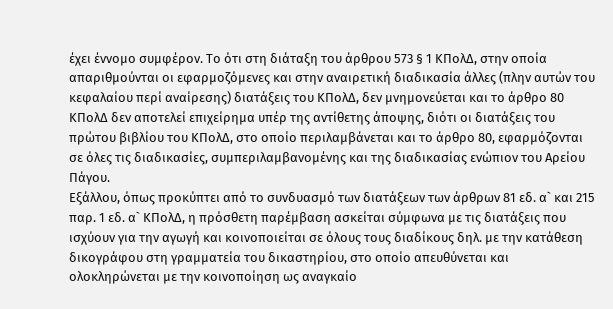έχει έννομο συμφέρον. Το ότι στη διάταξη του άρθρου 573 § 1 ΚΠολΔ, στην οποία απαριθμούνται οι εφαρμοζόμενες και στην αναιρετική διαδικασία άλλες (πλην αυτών του κεφαλαίου περί αναίρεσης) διατάξεις του ΚΠολΔ, δεν μνημονεύεται και το άρθρο 80 ΚΠολΔ δεν αποτελεί επιχείρημα υπέρ της αντίθετης άποψης, διότι οι διατάξεις του πρώτου βιβλίου του ΚΠολΔ, στο οποίο περιλαμβάνεται και το άρθρο 80, εφαρμόζονται σε όλες τις διαδικασίες, συμπεριλαμβανομένης και της διαδικασίας ενώπιον του Αρείου Πάγου.
Εξάλλου, όπως προκύπτει από το συνδυασμό των διατάξεων των άρθρων 81 εδ. α` και 215 παρ. 1 εδ. α` ΚΠολΔ, η πρόσθετη παρέμβαση ασκείται σύμφωνα με τις διατάξεις που ισχύουν για την αγωγή και κοινοποιείται σε όλους τους διαδίκους δηλ. με την κατάθεση δικογράφου στη γραμματεία του δικαστηρίου, στο οποίο απευθύνεται και ολοκληρώνεται με την κοινοποίηση ως αναγκαίο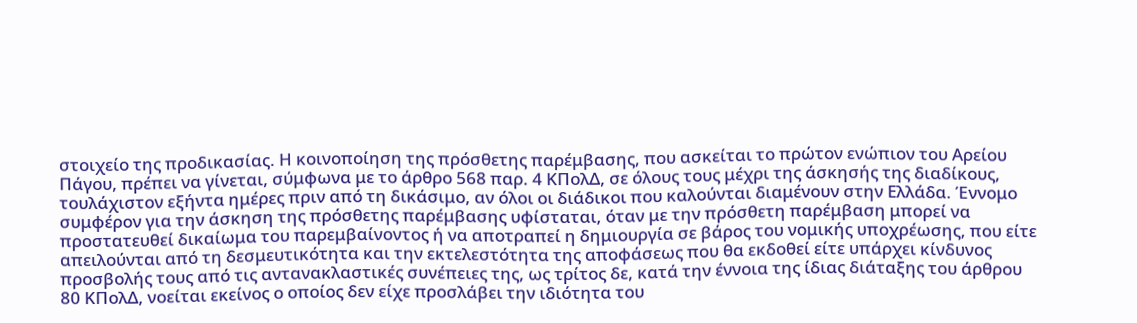στοιχείο της προδικασίας. Η κοινοποίηση της πρόσθετης παρέμβασης, που ασκείται το πρώτον ενώπιον του Αρείου Πάγου, πρέπει να γίνεται, σύμφωνα με το άρθρο 568 παρ. 4 ΚΠολΔ, σε όλους τους μέχρι της άσκησής της διαδίκους, τουλάχιστον εξήντα ημέρες πριν από τη δικάσιμο, αν όλοι οι διάδικοι που καλούνται διαμένουν στην Ελλάδα. Έννομο συμφέρον για την άσκηση της πρόσθετης παρέμβασης υφίσταται, όταν με την πρόσθετη παρέμβαση μπορεί να προστατευθεί δικαίωμα του παρεμβαίνοντος ή να αποτραπεί η δημιουργία σε βάρος του νομικής υποχρέωσης, που είτε απειλούνται από τη δεσμευτικότητα και την εκτελεστότητα της αποφάσεως που θα εκδοθεί είτε υπάρχει κίνδυνος προσβολής τους από τις αντανακλαστικές συνέπειες της, ως τρίτος δε, κατά την έννοια της ίδιας διάταξης του άρθρου 80 ΚΠολΔ, νοείται εκείνος ο οποίος δεν είχε προσλάβει την ιδιότητα του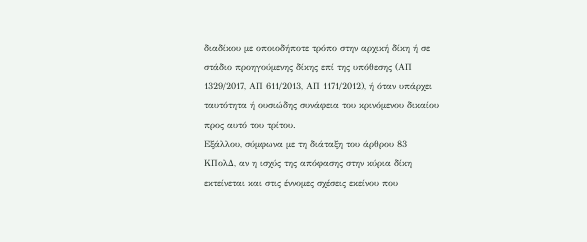διαδίκου με οποιοδήποτε τρόπο στην αρχική δίκη ή σε στάδιο προηγούμενης δίκης επί της υπόθεσης (ΑΠ 1329/2017, ΑΠ 611/2013, ΑΠ 1171/2012), ή όταν υπάρχει ταυτότητα ή ουσιώδης συνάφεια του κρινόμενου δικαίου προς αυτό του τρίτου.
Εξάλλου, σύμφωνα με τη διάταξη του άρθρου 83 ΚΠολΔ, αν η ισχύς της απόφασης στην κύρια δίκη εκτείνεται και στις έννομες σχέσεις εκείνου που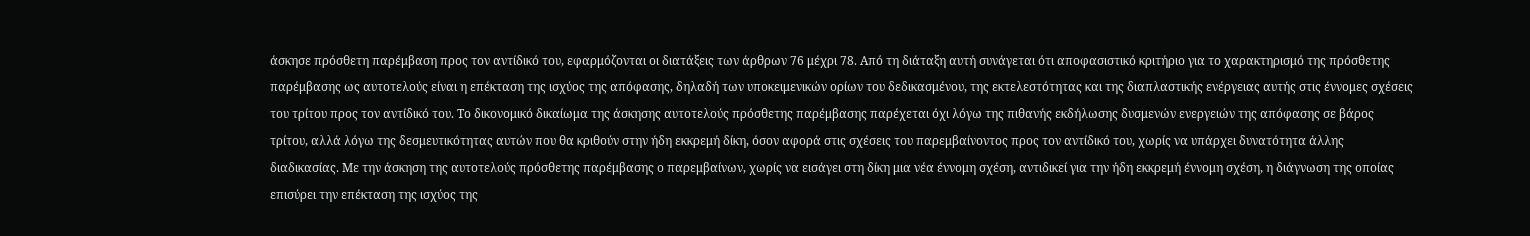άσκησε πρόσθετη παρέμβαση προς τον αντίδικό του, εφαρμόζονται οι διατάξεις των άρθρων 76 μέχρι 78. Από τη διάταξη αυτή συνάγεται ότι αποφασιστικό κριτήριο για το χαρακτηρισμό της πρόσθετης παρέμβασης ως αυτοτελούς είναι η επέκταση της ισχύος της απόφασης, δηλαδή των υποκειμενικών ορίων του δεδικασμένου, της εκτελεστότητας και της διαπλαστικής ενέργειας αυτής στις έννομες σχέσεις του τρίτου προς τον αντίδικό του. Το δικονομικό δικαίωμα της άσκησης αυτοτελούς πρόσθετης παρέμβασης παρέχεται όχι λόγω της πιθανής εκδήλωσης δυσμενών ενεργειών της απόφασης σε βάρος τρίτου, αλλά λόγω της δεσμευτικότητας αυτών που θα κριθούν στην ήδη εκκρεμή δίκη, όσον αφορά στις σχέσεις του παρεμβαίνοντος προς τον αντίδικό του, χωρίς να υπάρχει δυνατότητα άλλης διαδικασίας. Με την άσκηση της αυτοτελούς πρόσθετης παρέμβασης ο παρεμβαίνων, χωρίς να εισάγει στη δίκη μια νέα έννομη σχέση, αντιδικεί για την ήδη εκκρεμή έννομη σχέση, η διάγνωση της οποίας επισύρει την επέκταση της ισχύος της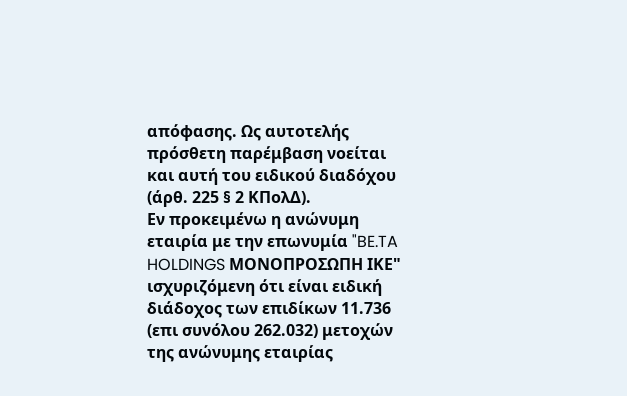απόφασης. Ως αυτοτελής πρόσθετη παρέμβαση νοείται και αυτή του ειδικού διαδόχου (άρθ. 225 § 2 ΚΠολΔ).
Εν προκειμένω η ανώνυμη εταιρία με την επωνυμία "BE.TA HOLDINGS ΜΟΝΟΠΡΟΣΩΠΗ ΙΚΕ" ισχυριζόμενη ότι είναι ειδική διάδοχος των επιδίκων 11.736 (επι συνόλου 262.032) μετοχών της ανώνυμης εταιρίας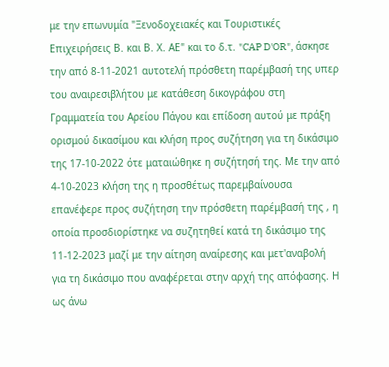με την επωνυμία "Ξενοδοχειακές και Τουριστικές Επιχειρήσεις Β. και Β. Χ. ΑΕ" και το δ.τ. "CAP D'OR", άσκησε την από 8-11-2021 αυτοτελή πρόσθετη παρέμβασή της υπερ του αναιρεσιβλήτου με κατάθεση δικογράφου στη Γραμματεία του Αρείου Πάγου και επίδοση αυτού με πράξη ορισμού δικασίμου και κλήση προς συζήτηση για τη δικάσιμο της 17-10-2022 ότε ματαιώθηκε η συζήτησή της. Με την από 4-10-2023 κλήση της η προσθέτως παρεμβαίνουσα επανέφερε προς συζήτηση την πρόσθετη παρέμβασή της , η οποία προσδιορίστηκε να συζητηθεί κατά τη δικάσιμο της 11-12-2023 μαζί με την αίτηση αναίρεσης και μετ'αναβολή για τη δικάσιμο που αναφέρεται στην αρχή της απόφασης. Η ως άνω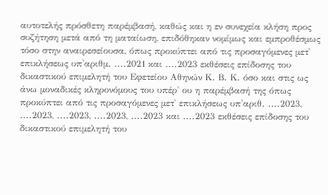αυτοτελής πρόσθετη παρέμβασή, καθώς και η εν συνεχεία κλήση προς συζήτηση μετά από τη ματαίωση, επιδόθηκαν νομίμως και εμπροθέσμως τόσο στην αναιρεσείουσα, όπως προκύπτει από τις προσαγόμενες μετ' επικλήσεως υπ'αριθμ. ....2021 και ....2023 εκθέσεις επίδοσης του δικαστικού επιμελητή του Εφετείου Αθηνών Κ. Β. Κ. όσο και στις ως άνω μοναδικές κληρονόμους του υπέρ' ου η παρέμβασή της όπως προκύπτει από τις προσαγόμενες μετ' επικλήσεως υπ'αριθ. ....2023, ....2023, ....2023, ....2023, ....2023 και ....2023 εκθέσεις επίδοσης του δικαστικού επιμελητή του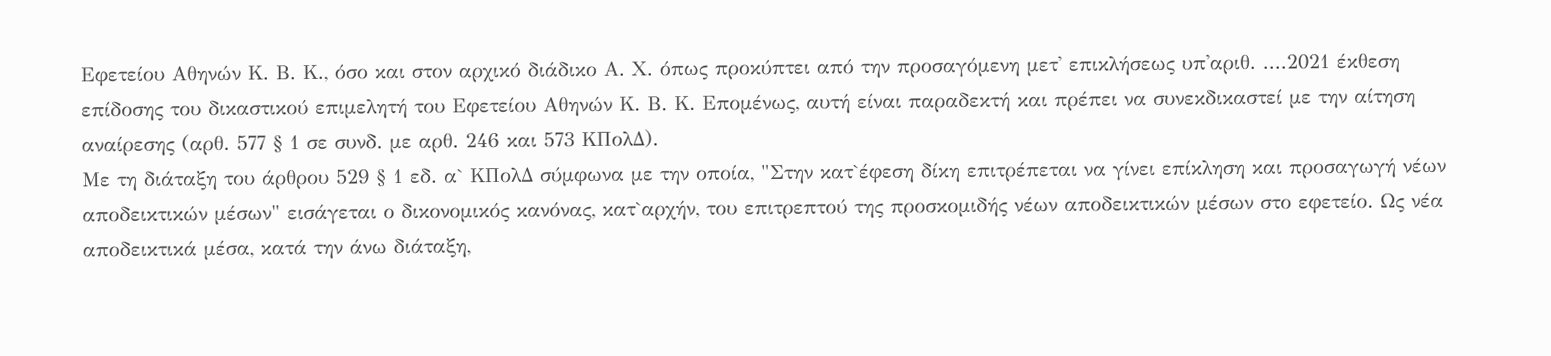Εφετείου Αθηνών Κ. Β. Κ., όσο και στον αρχικό διάδικο Α. Χ. όπως προκύπτει από την προσαγόμενη μετ' επικλήσεως υπ'αριθ. ....2021 έκθεση επίδοσης του δικαστικού επιμελητή του Εφετείου Αθηνών Κ. Β. Κ. Επομένως, αυτή είναι παραδεκτή και πρέπει να συνεκδικαστεί με την αίτηση αναίρεσης (αρθ. 577 § 1 σε συνδ. με αρθ. 246 και 573 ΚΠολΔ).
Με τη διάταξη του άρθρου 529 § 1 εδ. α` ΚΠολΔ σύμφωνα με την οποία, "Στην κατ`έφεση δίκη επιτρέπεται να γίνει επίκληση και προσαγωγή νέων αποδεικτικών μέσων" εισάγεται ο δικονομικός κανόνας, κατ`αρχήν, του επιτρεπτού της προσκομιδής νέων αποδεικτικών μέσων στο εφετείο. Ως νέα αποδεικτικά μέσα, κατά την άνω διάταξη,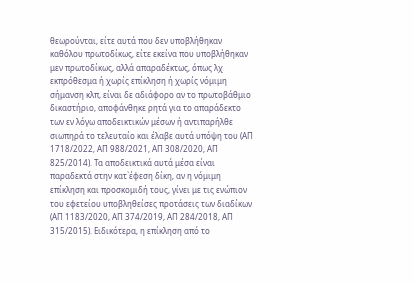θεωρούνται, είτε αυτά που δεν υποβλήθηκαν καθόλου πρωτοδίκως, είτε εκείνα που υποβλήθηκαν μεν πρωτοδίκως, αλλά απαραδέκτως, όπως λχ εκπρόθεσμα ή χωρίς επίκληση ή χωρίς νόμιμη σήμανση κλπ, είναι δε αδιάφορο αν το πρωτοβάθμιο δικαστήριο, αποφάνθηκε ρητά για το απαράδεκτο των εν λόγω αποδεικτικών μέσων ή αντιπαρήλθε σιωπηρά το τελευταίο και έλαβε αυτά υπόψη του (ΑΠ 1718/2022, ΑΠ 988/2021, ΑΠ 308/2020, ΑΠ 825/2014). Τα αποδεικτικά αυτά μέσα είναι παραδεκτά στην κατ`έφεση δίκη, αν η νόμιμη επίκληση και προσκομιδή τους, γίνει με τις ενώπιον του εφετείου υποβληθείσες προτάσεις των διαδίκων (ΑΠ 1183/2020, ΑΠ 374/2019, ΑΠ 284/2018, ΑΠ 315/2015). Ειδικότερα, η επίκληση από το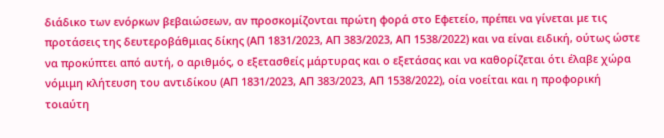διάδικο των ενόρκων βεβαιώσεων, αν προσκομίζονται πρώτη φορά στο Εφετείο, πρέπει να γίνεται με τις προτάσεις της δευτεροβάθμιας δίκης (ΑΠ 1831/2023, ΑΠ 383/2023, ΑΠ 1538/2022) και να είναι ειδική, ούτως ώστε να προκύπτει από αυτή, ο αριθμός, ο εξετασθείς μάρτυρας και ο εξετάσας και να καθορίζεται ότι έλαβε χώρα νόμιμη κλήτευση του αντιδίκου (ΑΠ 1831/2023, ΑΠ 383/2023, ΑΠ 1538/2022), οία νοείται και η προφορική τοιαύτη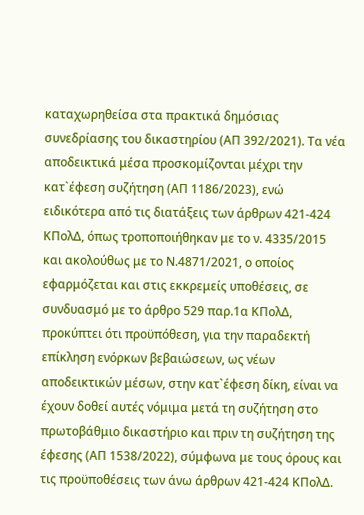καταχωρηθείσα στα πρακτικά δημόσιας συνεδρίασης του δικαστηρίου (ΑΠ 392/2021). Τα νέα αποδεικτικά μέσα προσκομίζονται μέχρι την κατ`έφεση συζήτηση (ΑΠ 1186/2023), ενώ ειδικότερα από τις διατάξεις των άρθρων 421-424 ΚΠολΔ, όπως τροποποιήθηκαν με το ν. 4335/2015 και ακολούθως με το Ν.4871/2021, ο οποίος εφαρμόζεται και στις εκκρεμείς υποθέσεις, σε συνδυασμό με το άρθρο 529 παρ.1α ΚΠολΔ, προκύπτει ότι προϋπόθεση, για την παραδεκτή επίκληση ενόρκων βεβαιώσεων, ως νέων αποδεικτικών μέσων, στην κατ`έφεση δίκη, είναι να έχουν δοθεί αυτές νόμιμα μετά τη συζήτηση στο πρωτοβάθμιο δικαστήριο και πριν τη συζήτηση της έφεσης (ΑΠ 1538/2022), σύμφωνα με τους όρους και τις προϋποθέσεις των άνω άρθρων 421-424 ΚΠολΔ.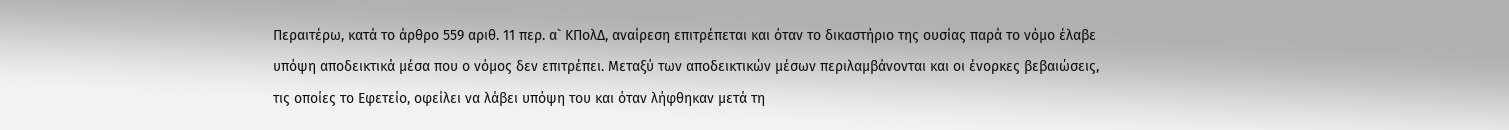Περαιτέρω, κατά το άρθρο 559 αριθ. 11 περ. α` ΚΠολΔ, αναίρεση επιτρέπεται και όταν το δικαστήριο της ουσίας παρά το νόμο έλαβε υπόψη αποδεικτικά μέσα που ο νόμος δεν επιτρέπει. Μεταξύ των αποδεικτικών μέσων περιλαμβάνονται και οι ένορκες βεβαιώσεις, τις οποίες το Εφετείο, οφείλει να λάβει υπόψη του και όταν λήφθηκαν μετά τη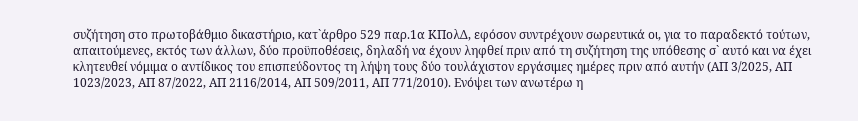συζήτηση στο πρωτοβάθμιο δικαστήριο, κατ`άρθρο 529 παρ.1α ΚΠολΔ, εφόσον συντρέχουν σωρευτικά οι, για το παραδεκτό τούτων, απαιτούμενες, εκτός των άλλων, δύο προϋποθέσεις, δηλαδή να έχουν ληφθεί πριν από τη συζήτηση της υπόθεσης σ` αυτό και να έχει κλητευθεί νόμιμα ο αντίδικος του επισπεύδοντος τη λήψη τους δύο τουλάχιστον εργάσιμες ημέρες πριν από αυτήν (ΑΠ 3/2025, ΑΠ 1023/2023, ΑΠ 87/2022, ΑΠ 2116/2014, ΑΠ 509/2011, ΑΠ 771/2010). Ενόψει των ανωτέρω η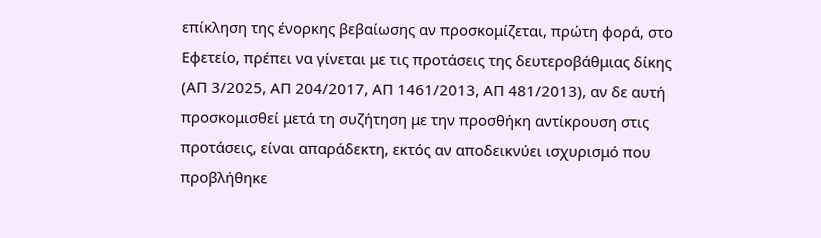επίκληση της ένορκης βεβαίωσης αν προσκομίζεται, πρώτη φορά, στο Εφετείο, πρέπει να γίνεται με τις προτάσεις της δευτεροβάθμιας δίκης (ΑΠ 3/2025, ΑΠ 204/2017, ΑΠ 1461/2013, ΑΠ 481/2013), αν δε αυτή προσκομισθεί μετά τη συζήτηση με την προσθήκη αντίκρουση στις προτάσεις, είναι απαράδεκτη, εκτός αν αποδεικνύει ισχυρισμό που προβλήθηκε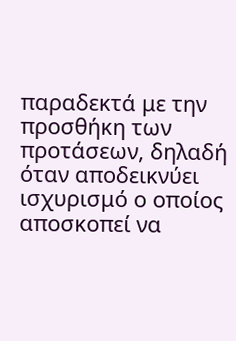παραδεκτά με την προσθήκη των προτάσεων, δηλαδή όταν αποδεικνύει ισχυρισμό ο οποίος αποσκοπεί να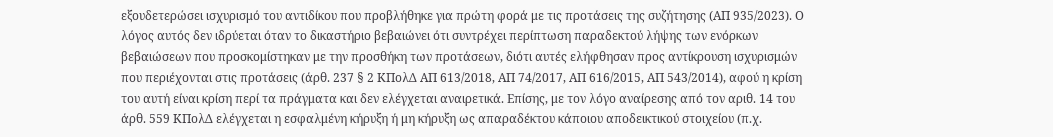εξουδετερώσει ισχυρισμό του αντιδίκου που προβλήθηκε για πρώτη φορά με τις προτάσεις της συζήτησης (ΑΠ 935/2023). Ο λόγος αυτός δεν ιδρύεται όταν το δικαστήριο βεβαιώνει ότι συντρέχει περίπτωση παραδεκτού λήψης των ενόρκων βεβαιώσεων που προσκομίστηκαν με την προσθήκη των προτάσεων, διότι αυτές ελήφθησαν προς αντίκρουση ισχυρισμών που περιέχονται στις προτάσεις (άρθ. 237 § 2 ΚΠολΔ ΑΠ 613/2018, ΑΠ 74/2017, ΑΠ 616/2015, ΑΠ 543/2014), αφού η κρίση του αυτή είναι κρίση περί τα πράγματα και δεν ελέγχεται αναιρετικά. Επίσης, με τον λόγο αναίρεσης από τον αριθ. 14 του άρθ. 559 ΚΠολΔ ελέγχεται η εσφαλμένη κήρυξη ή μη κήρυξη ως απαραδέκτου κάποιου αποδεικτικού στοιχείου (π.χ.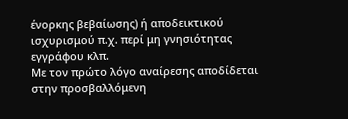ένορκης βεβαίωσης) ή αποδεικτικού ισχυρισμού π.χ. περί μη γνησιότητας εγγράφου κλπ.
Με τον πρώτο λόγο αναίρεσης αποδίδεται στην προσβαλλόμενη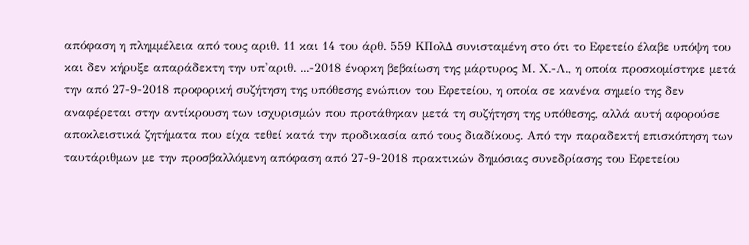απόφαση η πλημμέλεια από τους αριθ. 11 και 14 του άρθ. 559 ΚΠολΔ συνισταμένη στο ότι το Εφετείο έλαβε υπόψη του και δεν κήρυξε απαράδεκτη την υπ'αριθ. ...-2018 ένορκη βεβαίωση της μάρτυρος Μ. Χ.-Λ., η οποία προσκομίστηκε μετά την από 27-9-2018 προφορική συζήτηση της υπόθεσης ενώπιον του Εφετείου, η οποία σε κανένα σημείο της δεν αναφέρεται στην αντίκρουση των ισχυρισμών που προτάθηκαν μετά τη συζήτηση της υπόθεσης, αλλά αυτή αφορούσε αποκλειστικά ζητήματα που είχα τεθεί κατά την προδικασία από τους διαδίκους. Από την παραδεκτή επισκόπηση των ταυτάριθμων με την προσβαλλόμενη απόφαση από 27-9-2018 πρακτικών δημόσιας συνεδρίασης του Εφετείου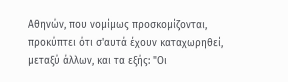Αθηνών, που νομίμως προσκομίζονται, προκύπτει ότι σ'αυτά έχουν καταχωρηθεί, μεταξύ άλλων, και τα εξής: "Οι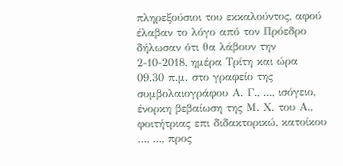πληρεξούσιοι του εκκαλούντος, αφού έλαβαν το λόγο από τον Πρόεδρο δήλωσαν ότι θα λάβουν την 2-10-2018, ημέρα Τρίτη και ώρα 09.30 π.μ. στο γραφείο της συμβολαιογράφου Α. Γ., ..., ισόγειο, ένορκη βεβαίωση της Μ. Χ. του Α., φοιτήτριας επι διδακτορικώ, κατοίκου ..., ..., προς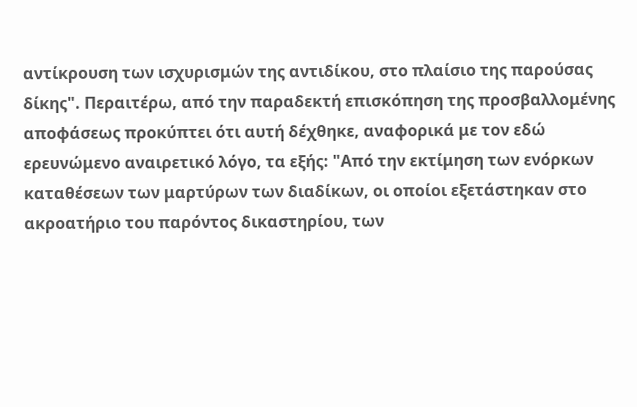αντίκρουση των ισχυρισμών της αντιδίκου, στο πλαίσιο της παρούσας δίκης". Περαιτέρω, από την παραδεκτή επισκόπηση της προσβαλλομένης αποφάσεως προκύπτει ότι αυτή δέχθηκε, αναφορικά με τον εδώ ερευνώμενο αναιρετικό λόγο, τα εξής: "Από την εκτίμηση των ενόρκων καταθέσεων των μαρτύρων των διαδίκων, οι οποίοι εξετάστηκαν στο ακροατήριο του παρόντος δικαστηρίου, των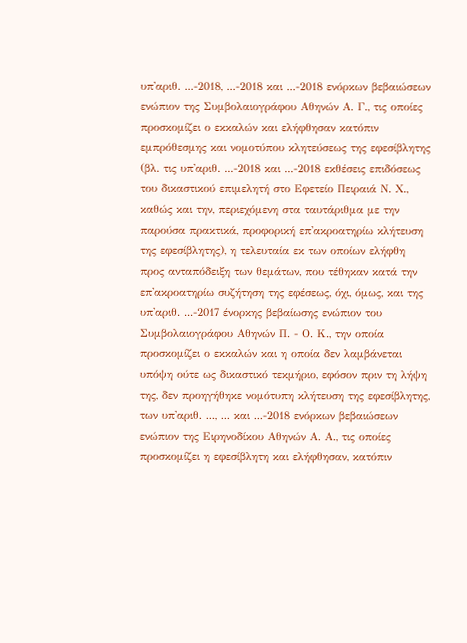υπ'αριθ. ...-2018, ...-2018 και ...-2018 ενόρκων βεβαιώσεων ενώπιον της Συμβολαιογράφου Αθηνών Α. Γ., τις οποίες προσκομίζει ο εκκαλών και ελήφθησαν κατόπιν εμπρόθεσμης και νομοτύπου κλητεύσεως της εφεσίβλητης (βλ. τις υπ'αριθ. ...-2018 και ...-2018 εκθέσεις επιδόσεως του δικαστικού επιμελητή στο Εφετείο Πειραιά Ν. Χ., καθώς και την, περιεχόμενη στα ταυτάριθμα με την παρούσα πρακτικά, προφορική επ'ακροατηρίω κλήτευση της εφεσίβλητης), η τελευταία εκ των οποίων ελήφθη προς ανταπόδειξη των θεμάτων, που τέθηκαν κατά την επ'ακροατηρίω συζήτηση της εφέσεως, όχι, όμως, και της υπ'αριθ. ...-2017 ένορκης βεβαίωσης ενώπιον του Συμβολαιογράφου Αθηνών Π. - Ο. Κ., την οποία προσκομίζει ο εκκαλών και η οποία δεν λαμβάνεται υπόψη ούτε ως δικαστικό τεκμήριο, εφόσον πριν τη λήψη της, δεν προηγήθηκε νομότυπη κλήτευση της εφεσίβλητης, των υπ'αριθ. ..., ... και ...-2018 ενόρκων βεβαιώσεων ενώπιον της Ειρηνοδίκου Αθηνών Α. Α., τις οποίες προσκομίζει η εφεσίβλητη και ελήφθησαν, κατόπιν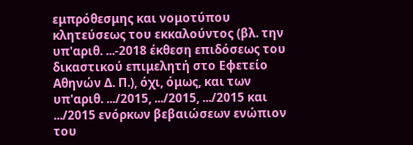εμπρόθεσμης και νομοτύπου κλητεύσεως του εκκαλούντος (βλ. την υπ'αριθ. ...-2018 έκθεση επιδόσεως του δικαστικού επιμελητή στο Εφετείο Αθηνών Δ. Π.), όχι, όμως, και των υπ'αριθ. .../2015, .../2015, .../2015 και .../2015 ενόρκων βεβαιώσεων ενώπιον του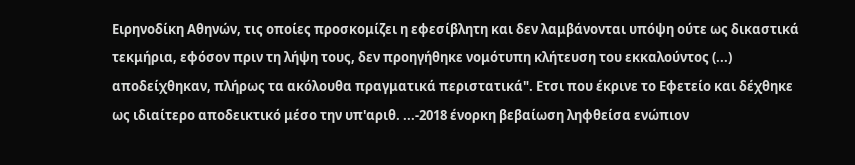Ειρηνοδίκη Αθηνών, τις οποίες προσκομίζει η εφεσίβλητη και δεν λαμβάνονται υπόψη ούτε ως δικαστικά τεκμήρια, εφόσον πριν τη λήψη τους, δεν προηγήθηκε νομότυπη κλήτευση του εκκαλούντος (...) αποδείχθηκαν, πλήρως τα ακόλουθα πραγματικά περιστατικά". Ετσι που έκρινε το Εφετείο και δέχθηκε ως ιδιαίτερο αποδεικτικό μέσο την υπ'αριθ. ...-2018 ένορκη βεβαίωση ληφθείσα ενώπιον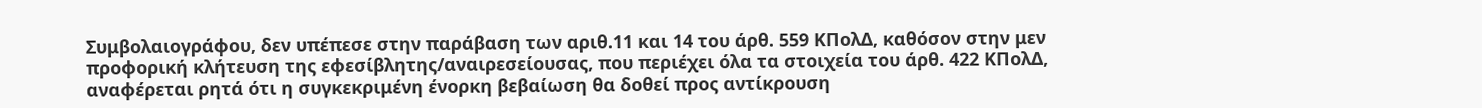Συμβολαιογράφου, δεν υπέπεσε στην παράβαση των αριθ.11 και 14 του άρθ. 559 ΚΠολΔ, καθόσον στην μεν προφορική κλήτευση της εφεσίβλητης/αναιρεσείουσας, που περιέχει όλα τα στοιχεία του άρθ. 422 ΚΠολΔ, αναφέρεται ρητά ότι η συγκεκριμένη ένορκη βεβαίωση θα δοθεί προς αντίκρουση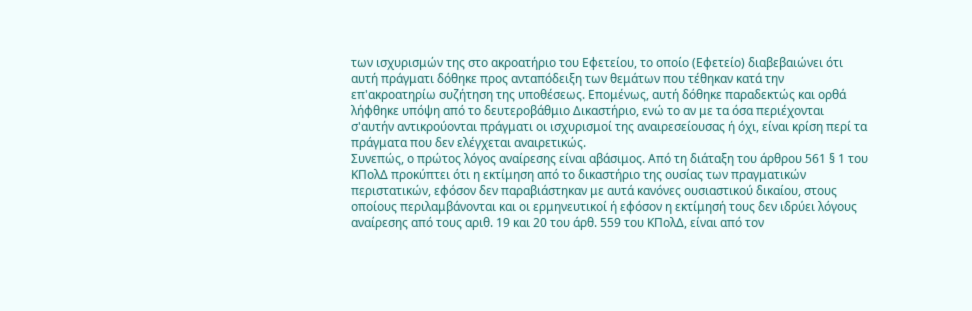των ισχυρισμών της στο ακροατήριο του Εφετείου, το οποίο (Εφετείο) διαβεβαιώνει ότι αυτή πράγματι δόθηκε προς ανταπόδειξη των θεμάτων που τέθηκαν κατά την επ'ακροατηρίω συζήτηση της υποθέσεως. Επομένως, αυτή δόθηκε παραδεκτώς και ορθά λήφθηκε υπόψη από το δευτεροβάθμιο Δικαστήριο, ενώ το αν με τα όσα περιέχονται σ'αυτήν αντικρούονται πράγματι οι ισχυρισμοί της αναιρεσείουσας ή όχι, είναι κρίση περί τα πράγματα που δεν ελέγχεται αναιρετικώς.
Συνεπώς, ο πρώτος λόγος αναίρεσης είναι αβάσιμος. Από τη διάταξη του άρθρου 561 § 1 του ΚΠολΔ προκύπτει ότι η εκτίμηση από το δικαστήριο της ουσίας των πραγματικών περιστατικών, εφόσον δεν παραβιάστηκαν με αυτά κανόνες ουσιαστικού δικαίου, στους οποίους περιλαμβάνονται και οι ερμηνευτικοί ή εφόσον η εκτίμησή τους δεν ιδρύει λόγους αναίρεσης από τους αριθ. 19 και 20 του άρθ. 559 του ΚΠολΔ, είναι από τον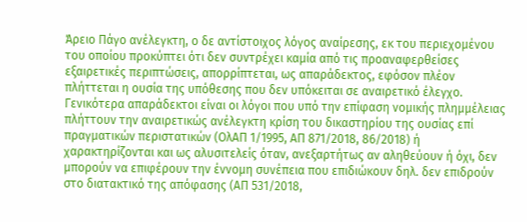Άρειο Πάγο ανέλεγκτη, ο δε αντίστοιχος λόγος αναίρεσης, εκ του περιεχομένου του οποίου προκύπτει ότι δεν συντρέχει καμία από τις προαναφερθείσες εξαιρετικές περιπτώσεις, απορρίπτεται, ως απαράδεκτος, εφόσον πλέον πλήττεται η ουσία της υπόθεσης που δεν υπόκειται σε αναιρετικό έλεγχο. Γενικότερα απαράδεκτοι είναι οι λόγοι που υπό την επίφαση νομικής πλημμέλειας πλήττουν την αναιρετικώς ανέλεγκτη κρίση του δικαστηρίου της ουσίας επί πραγματικών περιστατικών (ΟλΑΠ 1/1995, ΑΠ 871/2018, 86/2018) ή χαρακτηρίζονται και ως αλυσιτελείς όταν, ανεξαρτήτως αν αληθεύουν ή όχι, δεν μπορούν να επιφέρουν την έννομη συνέπεια που επιδιώκουν δηλ. δεν επιδρούν στο διατακτικό της απόφασης (ΑΠ 531/2018,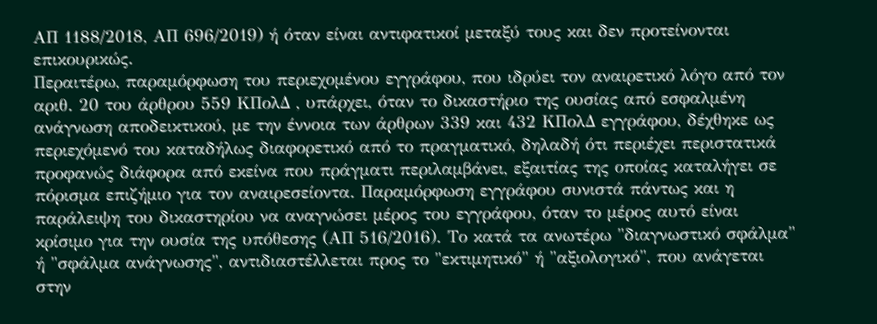ΑΠ 1188/2018, ΑΠ 696/2019) ή όταν είναι αντιφατικοί μεταξύ τους και δεν προτείνονται επικουρικώς.
Περαιτέρω, παραμόρφωση του περιεχομένου εγγράφου, που ιδρύει τον αναιρετικό λόγο από τον αριθ. 20 του άρθρου 559 ΚΠολΔ , υπάρχει, όταν το δικαστήριο της ουσίας από εσφαλμένη ανάγνωση αποδεικτικού, με την έννοια των άρθρων 339 και 432 ΚΠολΔ εγγράφου, δέχθηκε ως περιεχόμενό του καταδήλως διαφορετικό από το πραγματικό, δηλαδή ότι περιέχει περιστατικά προφανώς διάφορα από εκείνα που πράγματι περιλαμβάνει, εξαιτίας της οποίας καταλήγει σε πόρισμα επιζήμιο για τον αναιρεσείοντα. Παραμόρφωση εγγράφου συνιστά πάντως και η παράλειψη του δικαστηρίου να αναγνώσει μέρος του εγγράφου, όταν το μέρος αυτό είναι κρίσιμο για την ουσία της υπόθεσης (ΑΠ 516/2016). Το κατά τα ανωτέρω "διαγνωστικό σφάλμα" ή "σφάλμα ανάγνωσης", αντιδιαστέλλεται προς το "εκτιμητικό" ή "αξιολογικό", που ανάγεται στην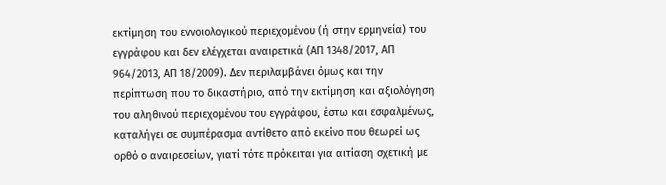εκτίμηση του εννοιολογικού περιεχομένου (ή στην ερμηνεία) του εγγράφου και δεν ελέγχεται αναιρετικά (ΑΠ 1348/2017, ΑΠ 964/2013, ΑΠ 18/2009). Δεν περιλαμβάνει όμως και την περίπτωση που το δικαστήριο, από την εκτίμηση και αξιολόγηση του αληθινού περιεχομένου του εγγράφου, έστω και εσφαλμένως, καταλήγει σε συμπέρασμα αντίθετο από εκείνο που θεωρεί ως ορθό ο αναιρεσείων, γιατί τότε πρόκειται για αιτίαση σχετική με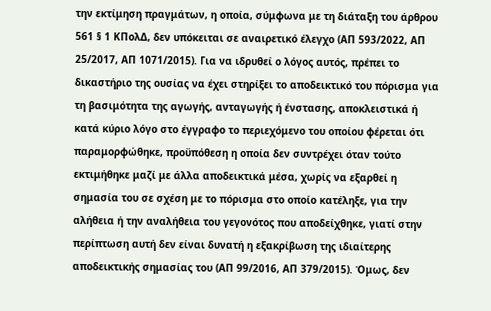την εκτίμηση πραγμάτων, η οποία, σύμφωνα με τη διάταξη του άρθρου 561 § 1 ΚΠολΔ, δεν υπόκειται σε αναιρετικό έλεγχο (ΑΠ 593/2022, ΑΠ 25/2017, ΑΠ 1071/2015). Για να ιδρυθεί ο λόγος αυτός, πρέπει το δικαστήριο της ουσίας να έχει στηρίξει το αποδεικτικό του πόρισμα για τη βασιμότητα της αγωγής, ανταγωγής ή ένστασης, αποκλειστικά ή κατά κύριο λόγο στο έγγραφο το περιεχόμενο του οποίου φέρεται ότι παραμορφώθηκε, προϋπόθεση η οποία δεν συντρέχει όταν τούτο εκτιμήθηκε μαζί με άλλα αποδεικτικά μέσα, χωρίς να εξαρθεί η σημασία του σε σχέση με το πόρισμα στο οποίο κατέληξε, για την αλήθεια ή την αναλήθεια του γεγονότος που αποδείχθηκε, γιατί στην περίπτωση αυτή δεν είναι δυνατή η εξακρίβωση της ιδιαίτερης αποδεικτικής σημασίας του (ΑΠ 99/2016, ΑΠ 379/2015). Όμως, δεν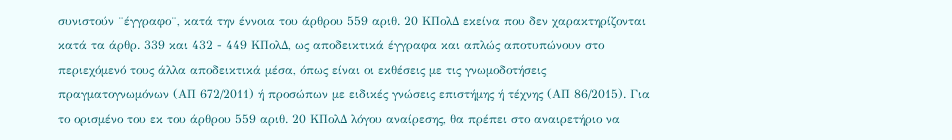συνιστούν ¨έγγραφο¨, κατά την έννοια του άρθρου 559 αριθ. 20 ΚΠολΔ εκείνα που δεν χαρακτηρίζονται κατά τα άρθρ. 339 και 432 - 449 ΚΠολΔ, ως αποδεικτικά έγγραφα και απλώς αποτυπώνουν στο περιεχόμενό τους άλλα αποδεικτικά μέσα, όπως είναι οι εκθέσεις με τις γνωμοδοτήσεις πραγματογνωμόνων (ΑΠ 672/2011) ή προσώπων με ειδικές γνώσεις επιστήμης ή τέχνης (ΑΠ 86/2015). Για το ορισμένο του εκ του άρθρου 559 αριθ. 20 ΚΠολΔ λόγου αναίρεσης, θα πρέπει στο αναιρετήριο να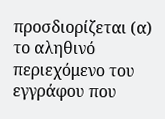προσδιορίζεται (α) το αληθινό περιεχόμενο του εγγράφου που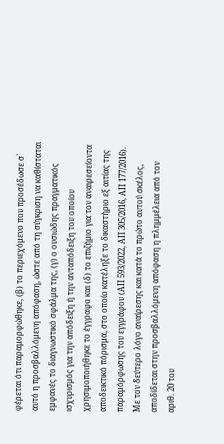φέρεται ότι παραμορφώθηκε, (β) το περιεχόμενο που προσέδωσε σ` αυτό η προσβαλλόμενη απόφαση, ώστε από τη σύγκριση να καθίσταται εμφανές το διαγνωστικό σφάλμα της, (γ) ο ουσιώδης πραγματικός ισχυρισμός για την απόδειξη ή την ανταπόδειξη του οποίου χρησιμοποιήθηκε το έγγραφο και (δ) το επιζήμιο για τον αναιρεσείοντα αποδεικτικό πόρισμα, στο οποίο κατέληξε το δικαστήριο εξ αιτίας της παραμόρφωσης του εγγράφου (ΑΠ 593/2022, ΑΠ 305/2016, ΑΠ 177/2016).
Με τον δεύτερο λόγο αναίρεσης και κατά το πρώτο αυτού σκέλος, αποδίδεται στην προσβαλλόμενη απόφαση η πλημμέλεια από τον αριθ. 20 του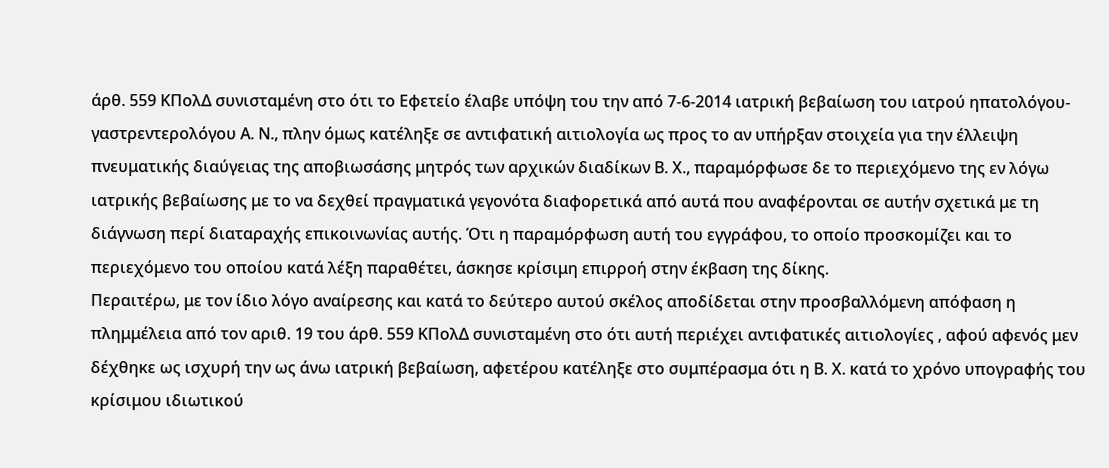άρθ. 559 ΚΠολΔ συνισταμένη στο ότι το Εφετείο έλαβε υπόψη του την από 7-6-2014 ιατρική βεβαίωση του ιατρού ηπατολόγου-γαστρεντερολόγου Α. Ν., πλην όμως κατέληξε σε αντιφατική αιτιολογία ως προς το αν υπήρξαν στοιχεία για την έλλειψη πνευματικής διαύγειας της αποβιωσάσης μητρός των αρχικών διαδίκων Β. Χ., παραμόρφωσε δε το περιεχόμενο της εν λόγω ιατρικής βεβαίωσης με το να δεχθεί πραγματικά γεγονότα διαφορετικά από αυτά που αναφέρονται σε αυτήν σχετικά με τη διάγνωση περί διαταραχής επικοινωνίας αυτής. Ότι η παραμόρφωση αυτή του εγγράφου, το οποίο προσκομίζει και το περιεχόμενο του οποίου κατά λέξη παραθέτει, άσκησε κρίσιμη επιρροή στην έκβαση της δίκης.
Περαιτέρω, με τον ίδιο λόγο αναίρεσης και κατά το δεύτερο αυτού σκέλος αποδίδεται στην προσβαλλόμενη απόφαση η πλημμέλεια από τον αριθ. 19 του άρθ. 559 ΚΠολΔ συνισταμένη στο ότι αυτή περιέχει αντιφατικές αιτιολογίες , αφού αφενός μεν δέχθηκε ως ισχυρή την ως άνω ιατρική βεβαίωση, αφετέρου κατέληξε στο συμπέρασμα ότι η Β. Χ. κατά το χρόνο υπογραφής του κρίσιμου ιδιωτικού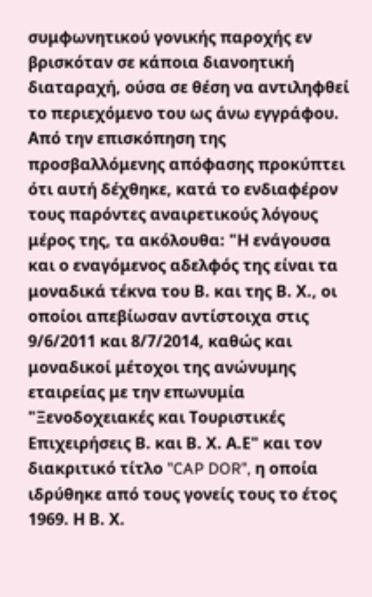συμφωνητικού γονικής παροχής εν βρισκόταν σε κάποια διανοητική διαταραχή, ούσα σε θέση να αντιληφθεί το περιεχόμενο του ως άνω εγγράφου. Από την επισκόπηση της προσβαλλόμενης απόφασης προκύπτει ότι αυτή δέχθηκε, κατά το ενδιαφέρον τους παρόντες αναιρετικούς λόγους μέρος της, τα ακόλουθα: "Η ενάγουσα και ο εναγόμενος αδελφός της είναι τα μοναδικά τέκνα του Β. και της Β. Χ., οι οποίοι απεβίωσαν αντίστοιχα στις 9/6/2011 και 8/7/2014, καθώς και μοναδικοί μέτοχοι της ανώνυμης εταιρείας με την επωνυμία "Ξενοδοχειακές και Τουριστικές Επιχειρήσεις Β. και Β. Χ. Α.Ε" και τον διακριτικό τίτλο "CAP DOR", η οποία ιδρύθηκε από τους γονείς τους το έτος 1969. Η Β. Χ.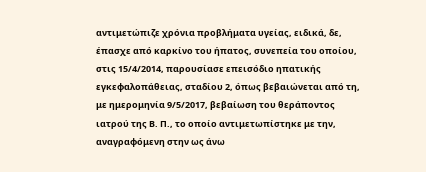αντιμετώπιζε χρόνια προβλήματα υγείας, ειδικά, δε, έπασχε από καρκίνο του ήπατος, συνεπεία του οποίου, στις 15/4/2014, παρουσίασε επεισόδιο ηπατικής εγκεφαλοπάθειας, σταδίου 2, όπως βεβαιώνεται από τη, με ημερομηνία 9/5/2017, βεβαίωση του θεράποντος ιατρού της Β. Π., το οποίο αντιμετωπίστηκε με την, αναγραφόμενη στην ως άνω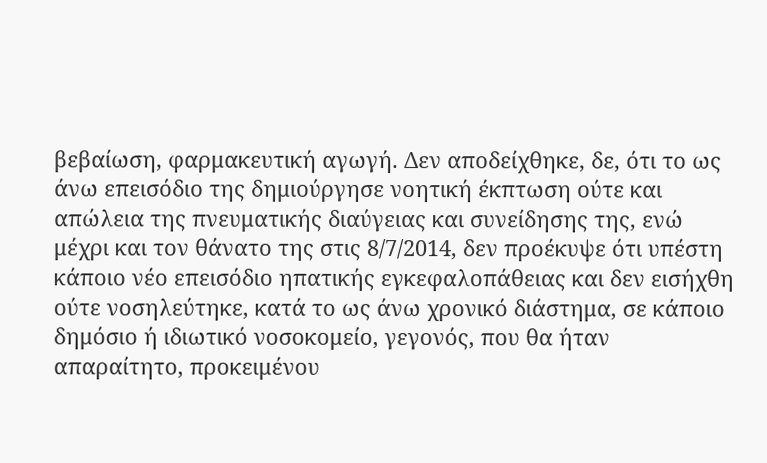βεβαίωση, φαρμακευτική αγωγή. Δεν αποδείχθηκε, δε, ότι το ως άνω επεισόδιο της δημιούργησε νοητική έκπτωση ούτε και απώλεια της πνευματικής διαύγειας και συνείδησης της, ενώ μέχρι και τον θάνατο της στις 8/7/2014, δεν προέκυψε ότι υπέστη κάποιο νέο επεισόδιο ηπατικής εγκεφαλοπάθειας και δεν εισήχθη ούτε νοσηλεύτηκε, κατά το ως άνω χρονικό διάστημα, σε κάποιο δημόσιο ή ιδιωτικό νοσοκομείο, γεγονός, που θα ήταν απαραίτητο, προκειμένου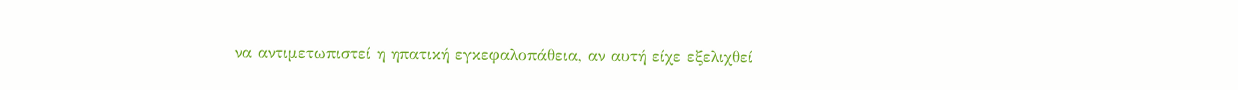να αντιμετωπιστεί η ηπατική εγκεφαλοπάθεια, αν αυτή είχε εξελιχθεί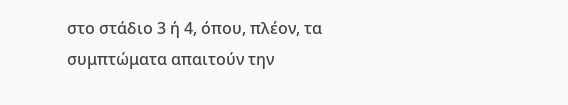στο στάδιο 3 ή 4, όπου, πλέον, τα συμπτώματα απαιτούν την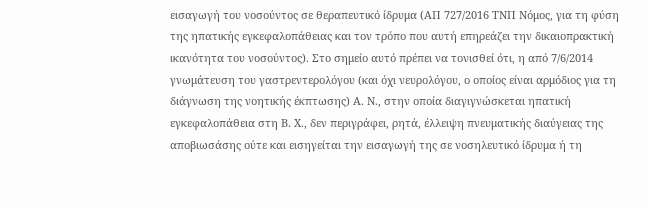εισαγωγή του νοσούντος σε θεραπευτικό ίδρυμα (ΑΠ 727/2016 ΤΝΠ Νόμος, για τη φύση της ηπατικής εγκεφαλοπάθειας και τον τρόπο που αυτή επηρεάζει την δικαιοπρακτική ικανότητα του νοσούντος). Στο σημείο αυτό πρέπει να τονισθεί ότι, η από 7/6/2014 γνωμάτευση του γαστρεντερολόγου (και όχι νευρολόγου, ο οποίος είναι αρμόδιος για τη διάγνωση της νοητικής έκπτωσης) Α. Ν., στην οποία διαγιγνώσκεται ηπατική εγκεφαλοπάθεια στη Β. Χ., δεν περιγράφει, ρητά, έλλειψη πνευματικής διαύγειας της αποβιωσάσης ούτε και εισηγείται την εισαγωγή της σε νοσηλευτικό ίδρυμα ή τη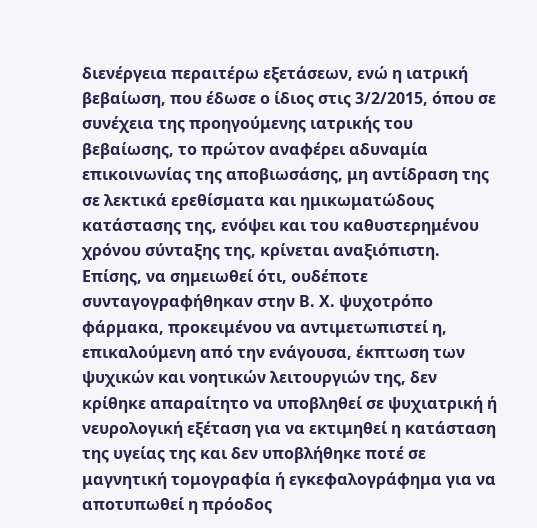διενέργεια περαιτέρω εξετάσεων, ενώ η ιατρική βεβαίωση, που έδωσε ο ίδιος στις 3/2/2015, όπου σε συνέχεια της προηγούμενης ιατρικής του βεβαίωσης, το πρώτον αναφέρει αδυναμία επικοινωνίας της αποβιωσάσης, μη αντίδραση της σε λεκτικά ερεθίσματα και ημικωματώδους κατάστασης της, ενόψει και του καθυστερημένου χρόνου σύνταξης της, κρίνεται αναξιόπιστη. Επίσης, να σημειωθεί ότι, ουδέποτε συνταγογραφήθηκαν στην Β. Χ. ψυχοτρόπο φάρμακα, προκειμένου να αντιμετωπιστεί η, επικαλούμενη από την ενάγουσα, έκπτωση των ψυχικών και νοητικών λειτουργιών της, δεν κρίθηκε απαραίτητο να υποβληθεί σε ψυχιατρική ή νευρολογική εξέταση για να εκτιμηθεί η κατάσταση της υγείας της και δεν υποβλήθηκε ποτέ σε μαγνητική τομογραφία ή εγκεφαλογράφημα για να αποτυπωθεί η πρόοδος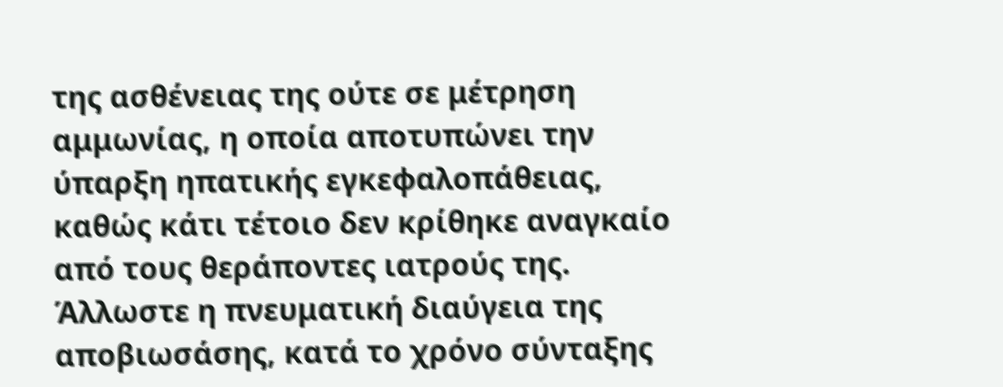της ασθένειας της ούτε σε μέτρηση αμμωνίας, η οποία αποτυπώνει την ύπαρξη ηπατικής εγκεφαλοπάθειας, καθώς κάτι τέτοιο δεν κρίθηκε αναγκαίο από τους θεράποντες ιατρούς της. Άλλωστε η πνευματική διαύγεια της αποβιωσάσης, κατά το χρόνο σύνταξης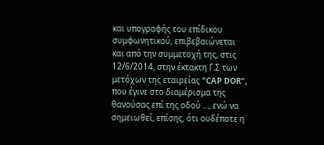και υπογραφής του επίδικου συμφωνητικού, επιβεβαιώνεται και από την συμμετοχή της, στις 12/6/2014, στην έκτακτη Γ.Σ των μετόχων της εταιρείας "CAP DOR", που έγινε στο διαμέρισμα της θανούσας επί της οδού ..., ενώ να σημειωθεί, επίσης, ότι ουδέποτε η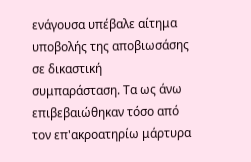ενάγουσα υπέβαλε αίτημα υποβολής της αποβιωσάσης σε δικαστική συμπαράσταση. Τα ως άνω επιβεβαιώθηκαν τόσο από τον επ'ακροατηρίω μάρτυρα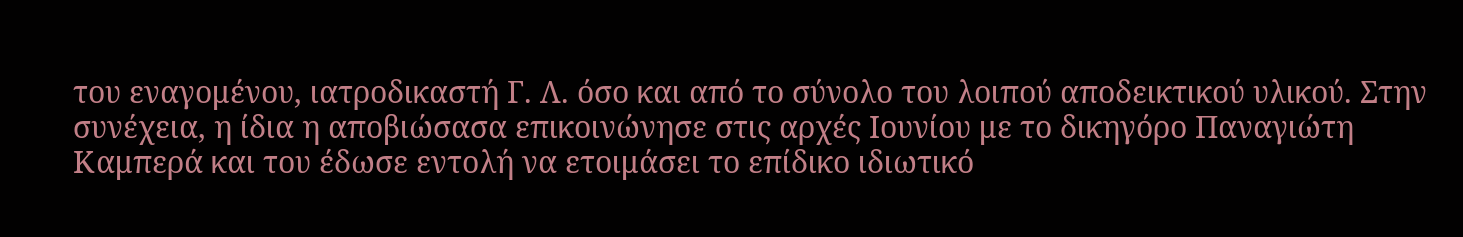του εναγομένου, ιατροδικαστή Γ. Λ. όσο και από το σύνολο του λοιπού αποδεικτικού υλικού. Στην συνέχεια, η ίδια η αποβιώσασα επικοινώνησε στις αρχές Ιουνίου με το δικηγόρο Παναγιώτη Καμπερά και του έδωσε εντολή να ετοιμάσει το επίδικο ιδιωτικό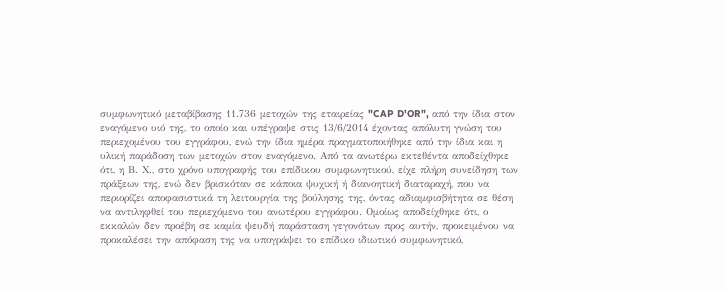συμφωνητικό μεταβίβασης 11.736 μετοχών της εταιρείας "CAP D'OR", από την ίδια στον εναγόμενο υιό της, το οποίο και υπέγραψε στις 13/6/2014 έχοντας απόλυτη γνώση του περιεχομένου του εγγράφου, ενώ την ίδια ημέρα πραγματοποιήθηκε από την ίδια και η υλική παράδοση των μετοχών στον εναγόμενο. Από τα ανωτέρω εκτεθέντα αποδείχθηκε ότι, η Β. Χ., στο χρόνο υπογραφής του επίδικου συμφωνητικού, είχε πλήρη συνείδηση των πράξεων της, ενώ δεν βρισκόταν σε κάποια ψυχική ή διανοητική διαταραχή, που να περιορίζει αποφασιστικά τη λειτουργία της βούλησης της, όντας αδιαμφισβήτητα σε θέση να αντιληφθεί του περιεχόμενο του ανωτέρου εγγράφου. Ομοίως αποδείχθηκε ότι, ο εκκαλών δεν προέβη σε καμία ψευδή παράσταση γεγονότων προς αυτήν, προκειμένου να προκαλέσει την απόφαση της να υπογράψει το επίδικο ιδιωτικό συμφωνητικό,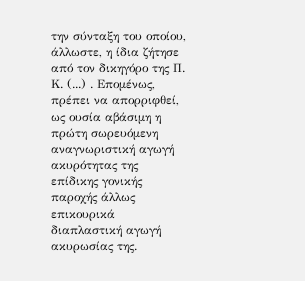την σύνταξη του οποίου, άλλωστε, η ίδια ζήτησε από τον δικηγόρο της Π. Κ. (...) . Επομένως, πρέπει να απορριφθεί, ως ουσία αβάσιμη η πρώτη σωρευόμενη αναγνωριστική αγωγή ακυρότητας της επίδικης γονικής παροχής άλλως επικουρικά διαπλαστική αγωγή ακυρωσίας της.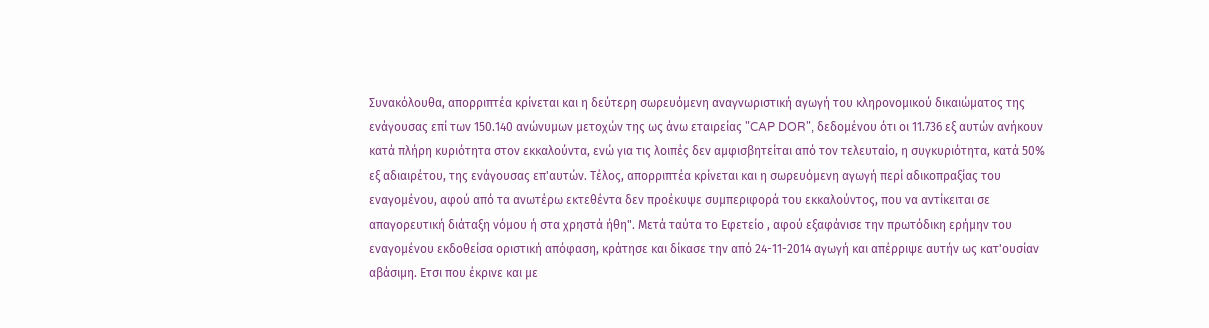Συνακόλουθα, απορριπτέα κρίνεται και η δεύτερη σωρευόμενη αναγνωριστική αγωγή του κληρονομικού δικαιώματος της ενάγουσας επί των 150.140 ανώνυμων μετοχών της ως άνω εταιρείας "CAP DOR", δεδομένου ότι οι 11.736 εξ αυτών ανήκουν κατά πλήρη κυριότητα στον εκκαλούντα, ενώ για τις λοιπές δεν αμφισβητείται από τον τελευταίο, η συγκυριότητα, κατά 50% εξ αδιαιρέτου, της ενάγουσας επ'αυτών. Τέλος, απορριπτέα κρίνεται και η σωρευόμενη αγωγή περί αδικοπραξίας του εναγομένου, αφού από τα ανωτέρω εκτεθέντα δεν προέκυψε συμπεριφορά του εκκαλούντος, που να αντίκειται σε απαγορευτική διάταξη νόμου ή στα χρηστά ήθη". Μετά ταύτα το Εφετείο , αφού εξαφάνισε την πρωτόδικη ερήμην του εναγομένου εκδοθείσα οριστική απόφαση, κράτησε και δίκασε την από 24-11-2014 αγωγή και απέρριψε αυτήν ως κατ'ουσίαν αβάσιμη. Ετσι που έκρινε και με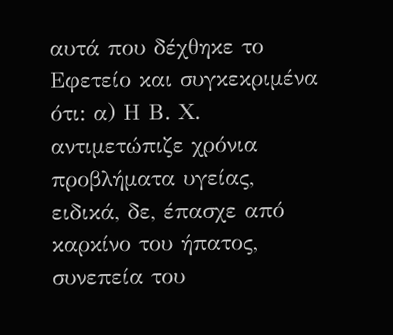αυτά που δέχθηκε το Εφετείο και συγκεκριμένα ότι: α) Η Β. Χ. αντιμετώπιζε χρόνια προβλήματα υγείας, ειδικά, δε, έπασχε από καρκίνο του ήπατος, συνεπεία του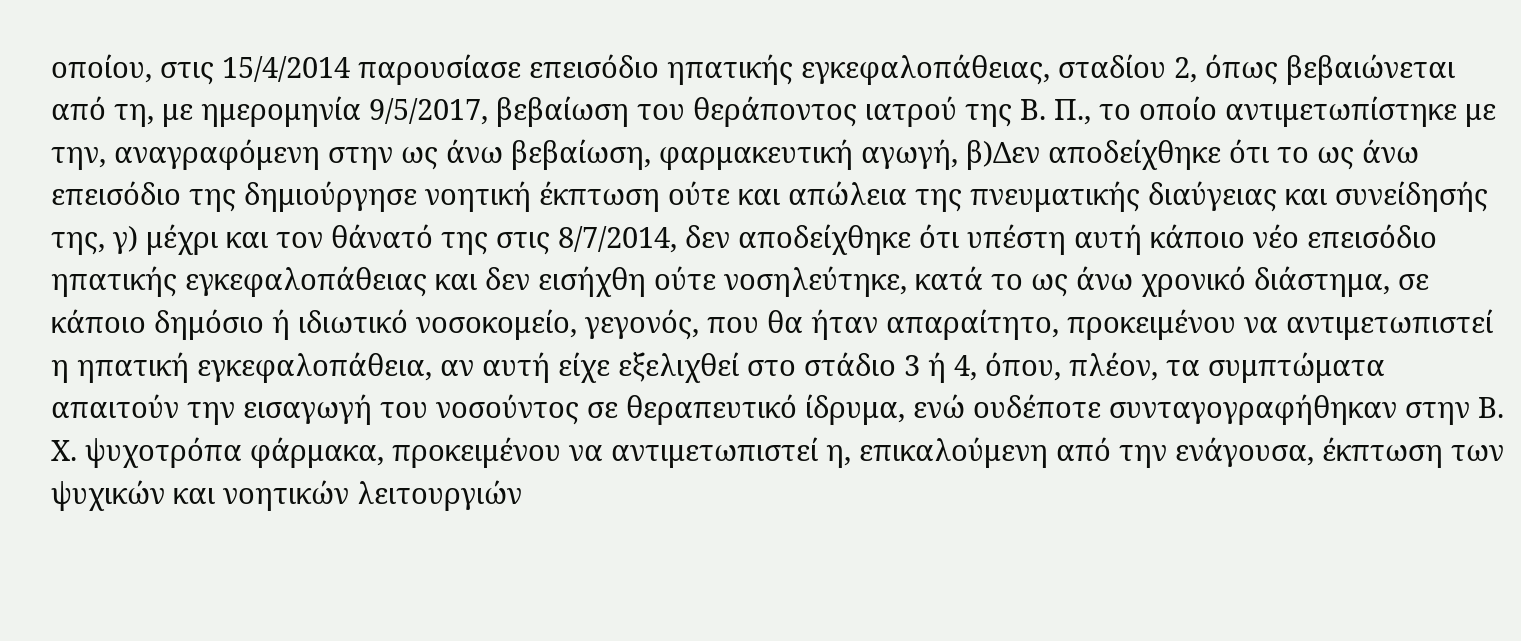οποίου, στις 15/4/2014 παρουσίασε επεισόδιο ηπατικής εγκεφαλοπάθειας, σταδίου 2, όπως βεβαιώνεται από τη, με ημερομηνία 9/5/2017, βεβαίωση του θεράποντος ιατρού της Β. Π., το οποίο αντιμετωπίστηκε με την, αναγραφόμενη στην ως άνω βεβαίωση, φαρμακευτική αγωγή, β)Δεν αποδείχθηκε ότι το ως άνω επεισόδιο της δημιούργησε νοητική έκπτωση ούτε και απώλεια της πνευματικής διαύγειας και συνείδησής της, γ) μέχρι και τον θάνατό της στις 8/7/2014, δεν αποδείχθηκε ότι υπέστη αυτή κάποιο νέο επεισόδιο ηπατικής εγκεφαλοπάθειας και δεν εισήχθη ούτε νοσηλεύτηκε, κατά το ως άνω χρονικό διάστημα, σε κάποιο δημόσιο ή ιδιωτικό νοσοκομείο, γεγονός, που θα ήταν απαραίτητο, προκειμένου να αντιμετωπιστεί η ηπατική εγκεφαλοπάθεια, αν αυτή είχε εξελιχθεί στο στάδιο 3 ή 4, όπου, πλέον, τα συμπτώματα απαιτούν την εισαγωγή του νοσούντος σε θεραπευτικό ίδρυμα, ενώ ουδέποτε συνταγογραφήθηκαν στην Β. Χ. ψυχοτρόπα φάρμακα, προκειμένου να αντιμετωπιστεί η, επικαλούμενη από την ενάγουσα, έκπτωση των ψυχικών και νοητικών λειτουργιών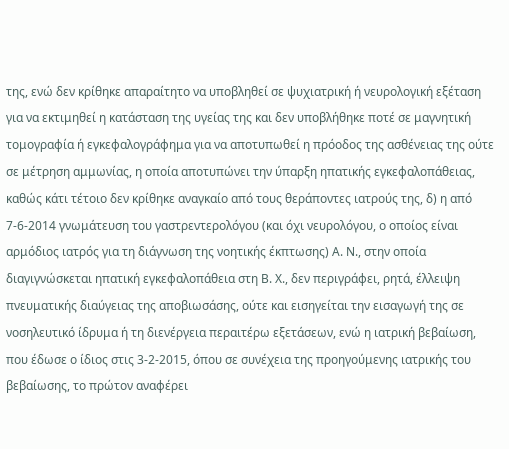της, ενώ δεν κρίθηκε απαραίτητο να υποβληθεί σε ψυχιατρική ή νευρολογική εξέταση για να εκτιμηθεί η κατάσταση της υγείας της και δεν υποβλήθηκε ποτέ σε μαγνητική τομογραφία ή εγκεφαλογράφημα για να αποτυπωθεί η πρόοδος της ασθένειας της ούτε σε μέτρηση αμμωνίας, η οποία αποτυπώνει την ύπαρξη ηπατικής εγκεφαλοπάθειας, καθώς κάτι τέτοιο δεν κρίθηκε αναγκαίο από τους θεράποντες ιατρούς της, δ) η από 7-6-2014 γνωμάτευση του γαστρεντερολόγου (και όχι νευρολόγου, ο οποίος είναι αρμόδιος ιατρός για τη διάγνωση της νοητικής έκπτωσης) Α. Ν., στην οποία διαγιγνώσκεται ηπατική εγκεφαλοπάθεια στη Β. Χ., δεν περιγράφει, ρητά, έλλειψη πνευματικής διαύγειας της αποβιωσάσης, ούτε και εισηγείται την εισαγωγή της σε νοσηλευτικό ίδρυμα ή τη διενέργεια περαιτέρω εξετάσεων, ενώ η ιατρική βεβαίωση, που έδωσε ο ίδιος στις 3-2-2015, όπου σε συνέχεια της προηγούμενης ιατρικής του βεβαίωσης, το πρώτον αναφέρει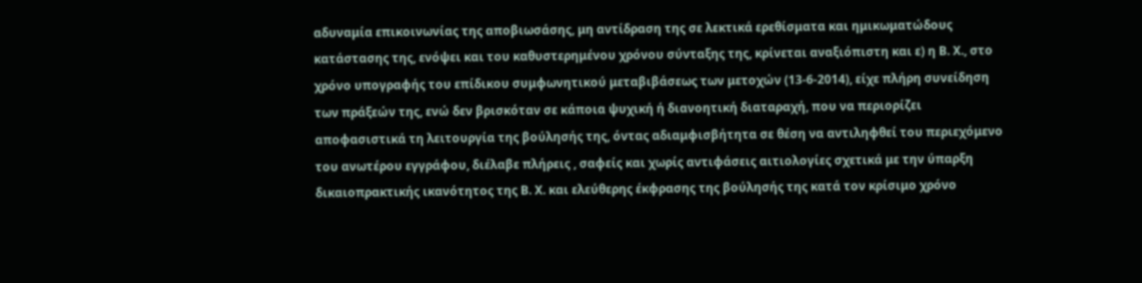αδυναμία επικοινωνίας της αποβιωσάσης, μη αντίδραση της σε λεκτικά ερεθίσματα και ημικωματώδους κατάστασης της, ενόψει και του καθυστερημένου χρόνου σύνταξης της, κρίνεται αναξιόπιστη και ε) η Β. Χ., στο χρόνο υπογραφής του επίδικου συμφωνητικού μεταβιβάσεως των μετοχών (13-6-2014), είχε πλήρη συνείδηση των πράξεών της, ενώ δεν βρισκόταν σε κάποια ψυχική ή διανοητική διαταραχή, που να περιορίζει αποφασιστικά τη λειτουργία της βούλησής της, όντας αδιαμφισβήτητα σε θέση να αντιληφθεί του περιεχόμενο του ανωτέρου εγγράφου, διέλαβε πλήρεις , σαφείς και χωρίς αντιφάσεις αιτιολογίες σχετικά με την ύπαρξη δικαιοπρακτικής ικανότητος της Β. Χ. και ελεύθερης έκφρασης της βούλησής της κατά τον κρίσιμο χρόνο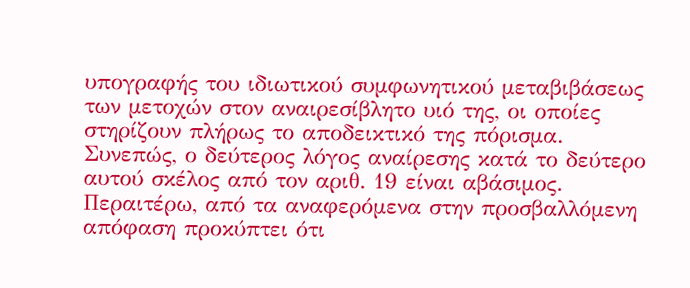υπογραφής του ιδιωτικού συμφωνητικού μεταβιβάσεως των μετοχών στον αναιρεσίβλητο υιό της, οι οποίες στηρίζουν πλήρως το αποδεικτικό της πόρισμα.
Συνεπώς, ο δεύτερος λόγος αναίρεσης κατά το δεύτερο αυτού σκέλος από τον αριθ. 19 είναι αβάσιμος.
Περαιτέρω, από τα αναφερόμενα στην προσβαλλόμενη απόφαση προκύπτει ότι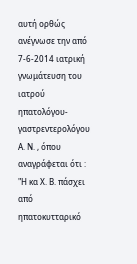αυτή ορθώς ανέγνωσε την από 7-6-2014 ιατρική γνωμάτευση του ιατρού ηπατολόγου-γαστρεντερολόγου Α. Ν. , όπου αναγράφεται ότι : "Η κα Χ. Β. πάσχει από ηπατοκυτταρικό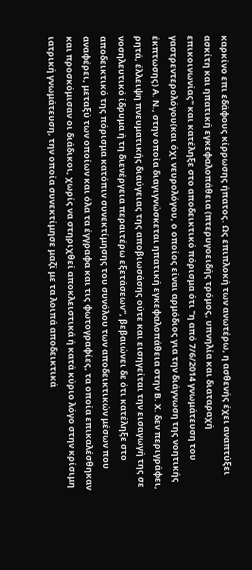καρκίνο επι εδάφους κίρρωσης ήπατος. Ως επιπλοκή των ανωτέρω, η ασθενής έχει αναπτύξει ασκίτη και ηπατική εγκεφαλοπάθεια (πτερυγοειδής τρόμος, υπνηλία και διαταραχή επικοινωνίας" και κατέληξε στο αποδεικτικό πόρισμα ότι "η από 7/6/2014 γνωμάτευση του γαστρεντερολόγου(και όχι νευρολόγου, ο οποίος είναι αρμόδιος για την διάγνωση της νοητικής έκπτωσης) Α. Ν., στην οποία διαγιγνώσκεται ηπατική εγκεφαλοπάθεια στην Β. Χ. δεν περιγράφει, ρητά, έλλειψη πνευματικής διαύγειας της αποβιωσάσης ούτε και εισηγείται την εισαγωγή της σε νοσηλευτικό ίδρυμα ή τη διενέργεια περαιτέρω εξετάσεων", βεβαιώνει δε ότι κατέληξε στο αποδεικτικό της πόρισμα κατόπιν συνεκτίμησης του συνόλου των αποδεικτικών μέσων που αναφέρει, μεταξύ των οποίων και όλα τα έγγραφα και τις φωτογραφίες, τα οποία επικαλέσθηκαν και προσκόμισαν οι διάδικοι, χωρίς να στηριχθεί αποκλειστικά ή κατά κύριο λόγο στην κρίσιμη ιατρική γνωμάτευση, την οποία συνεκτίμησε μαζί με τα λοιπά αποδεικτικά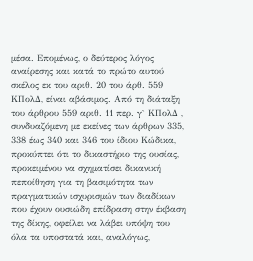μέσα. Επομένως, ο δεύτερος λόγος αναίρεσης και κατά το πρώτο αυτού σκέλος εκ του αριθ. 20 του άρθ. 559 ΚΠολΔ, είναι αβάσιμος. Από τη διάταξη του άρθρου 559 αριθ. 11 περ. γ` ΚΠολΔ , συνδυαζόμενη με εκείνες των άρθρων 335, 338 έως 340 και 346 του ίδιου Κώδικα, προκύπτει ότι το δικαστήριο της ουσίας, προκειμένου να σχηματίσει δικανική πεποίθηση για τη βασιμότητα των πραγματικών ισχυρισμών των διαδίκων που έχουν ουσιώδη επίδραση στην έκβαση της δίκης, οφείλει να λάβει υπόψη του όλα τα υποστατά και, αναλόγως,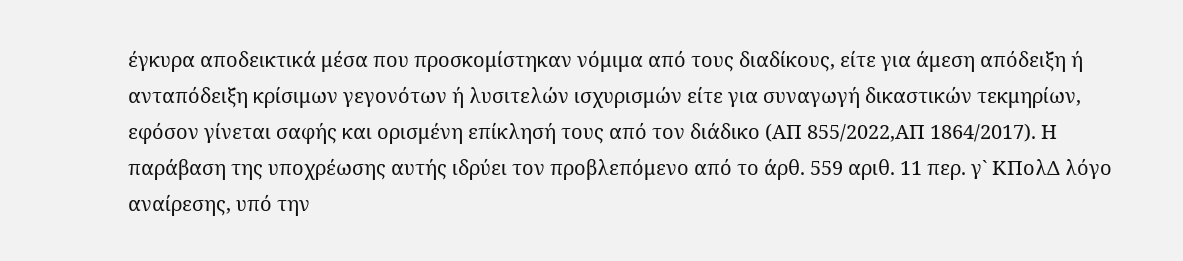έγκυρα αποδεικτικά μέσα που προσκομίστηκαν νόμιμα από τους διαδίκους, είτε για άμεση απόδειξη ή ανταπόδειξη κρίσιμων γεγονότων ή λυσιτελών ισχυρισμών είτε για συναγωγή δικαστικών τεκμηρίων, εφόσον γίνεται σαφής και ορισμένη επίκλησή τους από τον διάδικο (ΑΠ 855/2022,ΑΠ 1864/2017). Η παράβαση της υποχρέωσης αυτής ιδρύει τον προβλεπόμενο από το άρθ. 559 αριθ. 11 περ. γ` ΚΠολΔ λόγο αναίρεσης, υπό την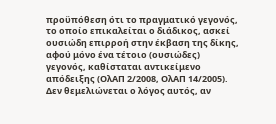προϋπόθεση ότι το πραγματικό γεγονός, το οποίο επικαλείται ο διάδικος, ασκεί ουσιώδη επιρροή στην έκβαση της δίκης, αφού μόνο ένα τέτοιο (ουσιώδες) γεγονός, καθίσταται αντικείμενο απόδειξης (ΟλΑΠ 2/2008, ΟλΑΠ 14/2005). Δεν θεμελιώνεται ο λόγος αυτός, αν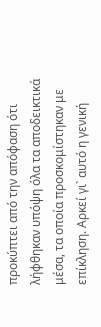προκύπτει από την απόφαση ότι λήφθηκαν υπόψη όλα τα αποδεικτικά μέσα, τα οποία προσκομίστηκαν με επίκληση. Αρκεί γι` αυτό η γενική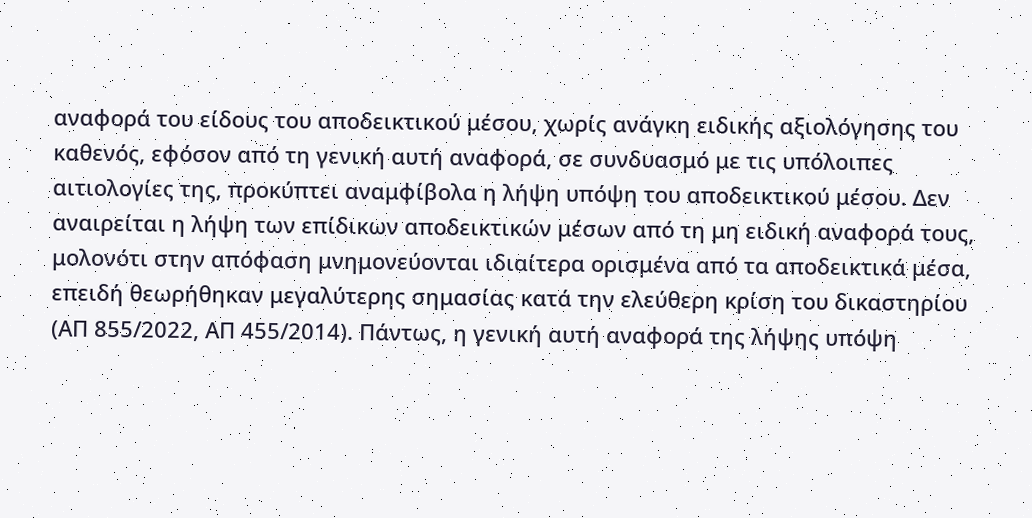αναφορά του είδους του αποδεικτικού μέσου, χωρίς ανάγκη ειδικής αξιολόγησης του καθενός, εφόσον από τη γενική αυτή αναφορά, σε συνδυασμό με τις υπόλοιπες αιτιολογίες της, προκύπτει αναμφίβολα η λήψη υπόψη του αποδεικτικού μέσου. Δεν αναιρείται η λήψη των επίδικων αποδεικτικών μέσων από τη μη ειδική αναφορά τους, μολονότι στην απόφαση μνημονεύονται ιδιαίτερα ορισμένα από τα αποδεικτικά μέσα, επειδή θεωρήθηκαν μεγαλύτερης σημασίας κατά την ελεύθερη κρίση του δικαστηρίου (ΑΠ 855/2022, ΑΠ 455/2014). Πάντως, η γενική αυτή αναφορά της λήψης υπόψη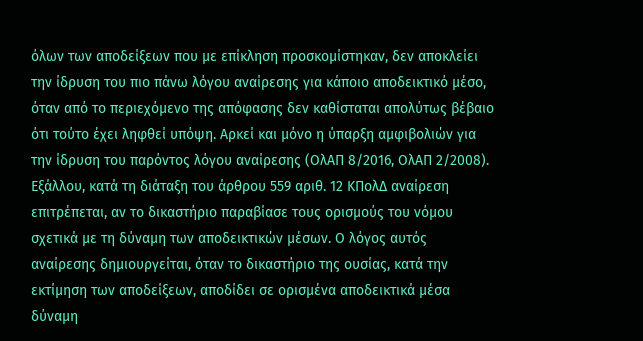όλων των αποδείξεων που με επίκληση προσκομίστηκαν, δεν αποκλείει την ίδρυση του πιο πάνω λόγου αναίρεσης για κάποιο αποδεικτικό μέσο, όταν από το περιεχόμενο της απόφασης δεν καθίσταται απολύτως βέβαιο ότι τούτο έχει ληφθεί υπόψη. Αρκεί και μόνο η ύπαρξη αμφιβολιών για την ίδρυση του παρόντος λόγου αναίρεσης (ΟλΑΠ 8/2016, ΟλΑΠ 2/2008).
Εξάλλου, κατά τη διάταξη του άρθρου 559 αριθ. 12 ΚΠολΔ αναίρεση επιτρέπεται, αν το δικαστήριο παραβίασε τους ορισμούς του νόμου σχετικά με τη δύναμη των αποδεικτικών μέσων. Ο λόγος αυτός αναίρεσης δημιουργείται, όταν το δικαστήριο της ουσίας, κατά την εκτίμηση των αποδείξεων, αποδίδει σε ορισμένα αποδεικτικά μέσα δύναμη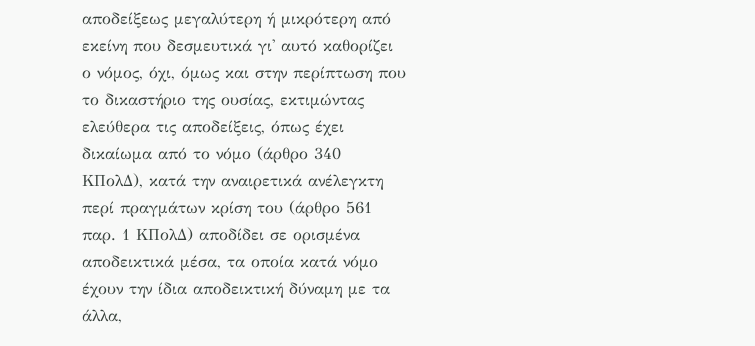αποδείξεως μεγαλύτερη ή μικρότερη από εκείνη που δεσμευτικά γι' αυτό καθορίζει ο νόμος, όχι, όμως και στην περίπτωση που το δικαστήριο της ουσίας, εκτιμώντας ελεύθερα τις αποδείξεις, όπως έχει δικαίωμα από το νόμο (άρθρο 340 ΚΠολΔ), κατά την αναιρετικά ανέλεγκτη περί πραγμάτων κρίση του (άρθρο 561 παρ. 1 ΚΠολΔ) αποδίδει σε ορισμένα αποδεικτικά μέσα, τα οποία κατά νόμο έχουν την ίδια αποδεικτική δύναμη με τα άλλα,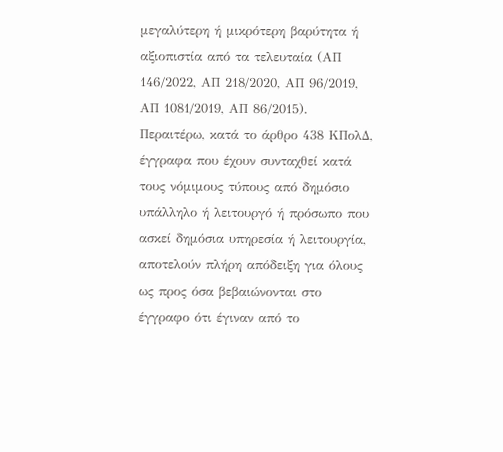μεγαλύτερη ή μικρότερη βαρύτητα ή αξιοπιστία από τα τελευταία (ΑΠ 146/2022, ΑΠ 218/2020, ΑΠ 96/2019, ΑΠ 1081/2019, ΑΠ 86/2015).
Περαιτέρω, κατά το άρθρο 438 ΚΠολΔ, έγγραφα που έχουν συνταχθεί κατά τους νόμιμους τύπους από δημόσιο υπάλληλο ή λειτουργό ή πρόσωπο που ασκεί δημόσια υπηρεσία ή λειτουργία, αποτελούν πλήρη απόδειξη για όλους ως προς όσα βεβαιώνονται στο έγγραφο ότι έγιναν από το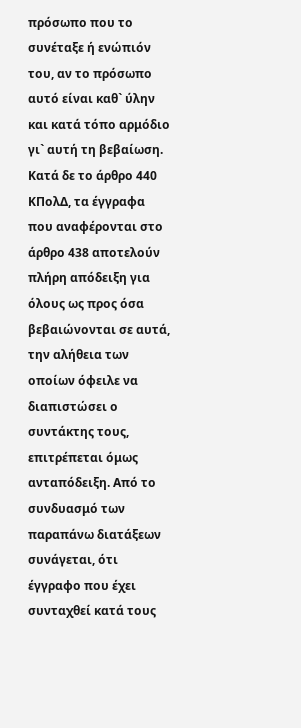πρόσωπο που το συνέταξε ή ενώπιόν του, αν το πρόσωπο αυτό είναι καθ` ύλην και κατά τόπο αρμόδιο γι` αυτή τη βεβαίωση. Κατά δε το άρθρο 440 ΚΠολΔ, τα έγγραφα που αναφέρονται στο άρθρο 438 αποτελούν πλήρη απόδειξη για όλους ως προς όσα βεβαιώνονται σε αυτά, την αλήθεια των οποίων όφειλε να διαπιστώσει ο συντάκτης τους, επιτρέπεται όμως ανταπόδειξη. Από το συνδυασμό των παραπάνω διατάξεων συνάγεται, ότι έγγραφο που έχει συνταχθεί κατά τους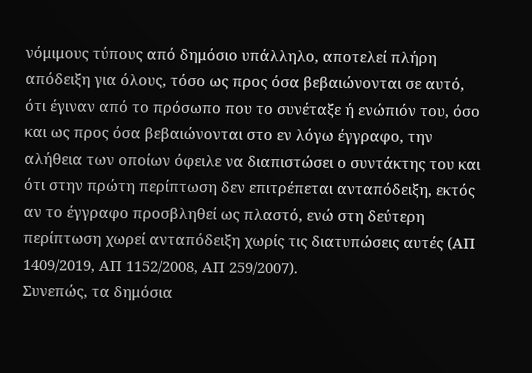νόμιμους τύπους από δημόσιο υπάλληλο, αποτελεί πλήρη απόδειξη για όλους, τόσο ως προς όσα βεβαιώνονται σε αυτό, ότι έγιναν από το πρόσωπο που το συνέταξε ή ενώπιόν του, όσο και ως προς όσα βεβαιώνονται στο εν λόγω έγγραφο, την αλήθεια των οποίων όφειλε να διαπιστώσει ο συντάκτης του και ότι στην πρώτη περίπτωση δεν επιτρέπεται ανταπόδειξη, εκτός αν το έγγραφο προσβληθεί ως πλαστό, ενώ στη δεύτερη περίπτωση χωρεί ανταπόδειξη χωρίς τις διατυπώσεις αυτές (ΑΠ 1409/2019, ΑΠ 1152/2008, ΑΠ 259/2007).
Συνεπώς, τα δημόσια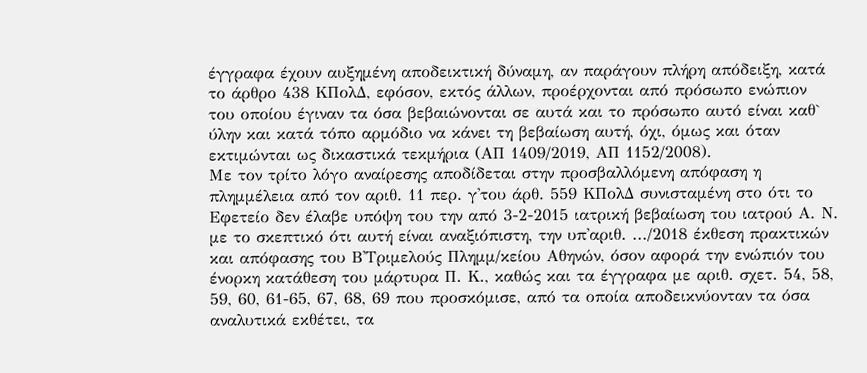έγγραφα έχουν αυξημένη αποδεικτική δύναμη, αν παράγουν πλήρη απόδειξη, κατά το άρθρο 438 ΚΠολΔ, εφόσον, εκτός άλλων, προέρχονται από πρόσωπο ενώπιον του οποίου έγιναν τα όσα βεβαιώνονται σε αυτά και το πρόσωπο αυτό είναι καθ` ύλην και κατά τόπο αρμόδιο να κάνει τη βεβαίωση αυτή, όχι, όμως και όταν εκτιμώνται ως δικαστικά τεκμήρια (ΑΠ 1409/2019, ΑΠ 1152/2008).
Με τον τρίτο λόγο αναίρεσης αποδίδεται στην προσβαλλόμενη απόφαση η πλημμέλεια από τον αριθ. 11 περ. γ'του άρθ. 559 ΚΠολΔ συνισταμένη στο ότι το Εφετείο δεν έλαβε υπόψη του την από 3-2-2015 ιατρική βεβαίωση του ιατρού Α. Ν. με το σκεπτικό ότι αυτή είναι αναξιόπιστη, την υπ'αριθ. .../2018 έκθεση πρακτικών και απόφασης του Β'Τριμελούς Πλημμ/κείου Αθηνών, όσον αφορά την ενώπιόν του ένορκη κατάθεση του μάρτυρα Π. Κ., καθώς και τα έγγραφα με αριθ. σχετ. 54, 58, 59, 60, 61-65, 67, 68, 69 που προσκόμισε, από τα οποία αποδεικνύονταν τα όσα αναλυτικά εκθέτει, τα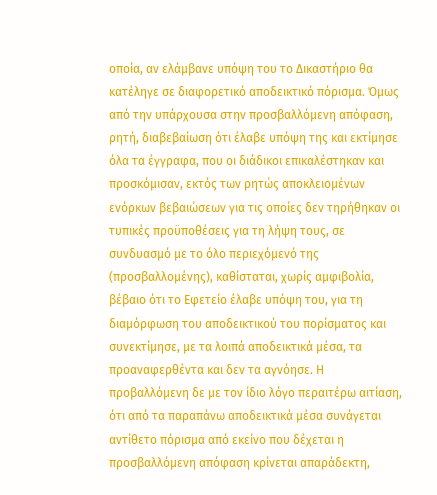οποία, αν ελάμβανε υπόψη του το Δικαστήριο θα κατέληγε σε διαφορετικό αποδεικτικό πόρισμα. Όμως από την υπάρχουσα στην προσβαλλόμενη απόφαση, ρητή, διαβεβαίωση ότι έλαβε υπόψη της και εκτίμησε όλα τα έγγραφα, που οι διάδικοι επικαλέστηκαν και προσκόμισαν, εκτός των ρητώς αποκλειομένων ενόρκων βεβαιώσεων για τις οποίες δεν τηρήθηκαν οι τυπικές προϋποθέσεις για τη λήψη τους, σε συνδυασμό με το όλο περιεχόμενό της (προσβαλλομένης), καθίσταται, χωρίς αμφιβολία, βέβαιο ότι το Εφετείο έλαβε υπόψη του, για τη διαμόρφωση του αποδεικτικού του πορίσματος και συνεκτίμησε, με τα λοιπά αποδεικτικά μέσα, τα προαναφερθέντα και δεν τα αγνόησε. Η προβαλλόμενη δε με τον ίδιο λόγο περαιτέρω αιτίαση, ότι από τα παραπάνω αποδεικτικά μέσα συνάγεται αντίθετο πόρισμα από εκείνο που δέχεται η προσβαλλόμενη απόφαση κρίνεται απαράδεκτη,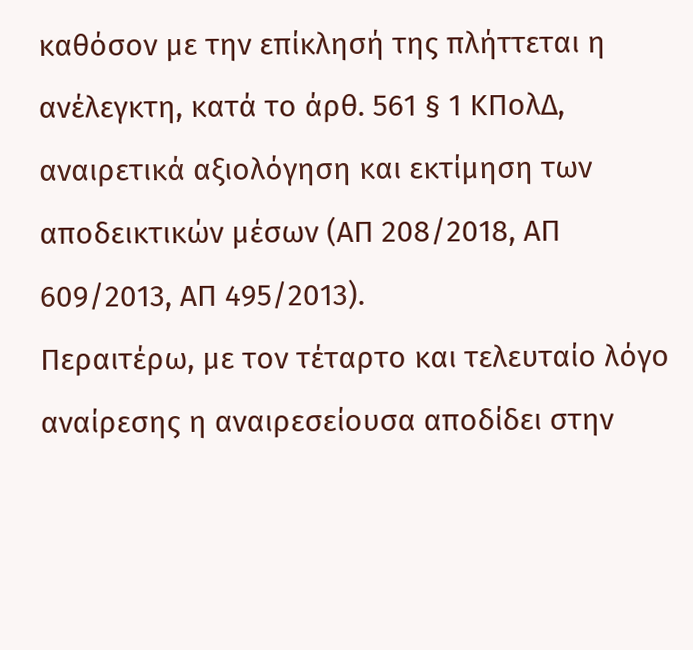καθόσον με την επίκλησή της πλήττεται η ανέλεγκτη, κατά το άρθ. 561 § 1 ΚΠολΔ, αναιρετικά αξιολόγηση και εκτίμηση των αποδεικτικών μέσων (ΑΠ 208/2018, ΑΠ 609/2013, ΑΠ 495/2013).
Περαιτέρω, με τον τέταρτο και τελευταίο λόγο αναίρεσης η αναιρεσείουσα αποδίδει στην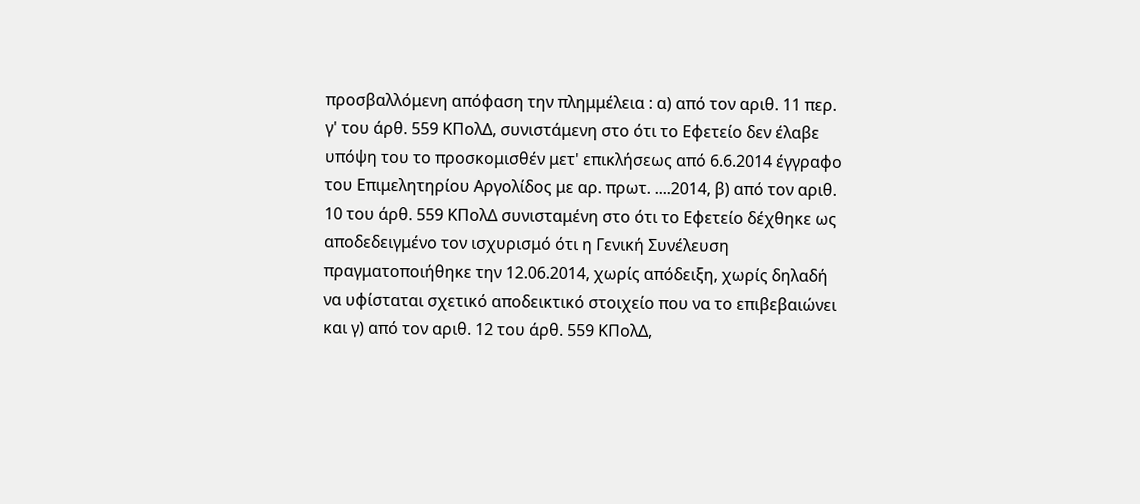προσβαλλόμενη απόφαση την πλημμέλεια : α) από τον αριθ. 11 περ. γ' του άρθ. 559 ΚΠολΔ, συνιστάμενη στο ότι το Εφετείο δεν έλαβε υπόψη του το προσκομισθέν μετ' επικλήσεως από 6.6.2014 έγγραφο του Επιμελητηρίου Αργολίδος με αρ. πρωτ. ....2014, β) από τον αριθ. 10 του άρθ. 559 ΚΠολΔ συνισταμένη στο ότι το Εφετείο δέχθηκε ως αποδεδειγμένο τον ισχυρισμό ότι η Γενική Συνέλευση πραγματοποιήθηκε την 12.06.2014, χωρίς απόδειξη, χωρίς δηλαδή να υφίσταται σχετικό αποδεικτικό στοιχείο που να το επιβεβαιώνει και γ) από τον αριθ. 12 του άρθ. 559 ΚΠολΔ,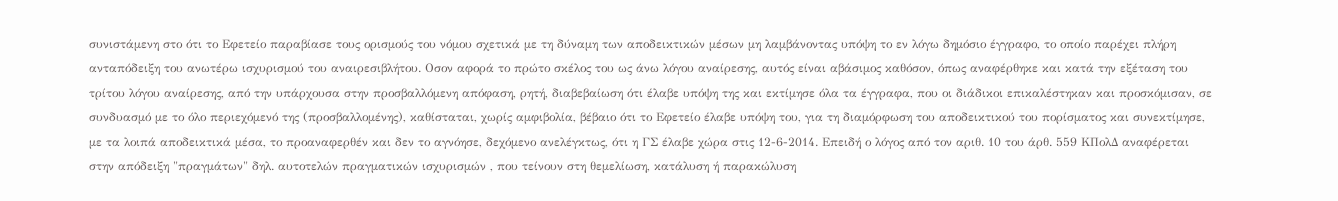συνιστάμενη στο ότι το Εφετείο παραβίασε τους ορισμούς του νόμου σχετικά με τη δύναμη των αποδεικτικών μέσων μη λαμβάνοντας υπόψη το εν λόγω δημόσιο έγγραφο, το οποίο παρέχει πλήρη ανταπόδειξη του ανωτέρω ισχυρισμού του αναιρεσιβλήτου. Οσον αφορά το πρώτο σκέλος του ως άνω λόγου αναίρεσης, αυτός είναι αβάσιμος καθόσον, όπως αναφέρθηκε και κατά την εξέταση του τρίτου λόγου αναίρεσης, από την υπάρχουσα στην προσβαλλόμενη απόφαση, ρητή, διαβεβαίωση ότι έλαβε υπόψη της και εκτίμησε όλα τα έγγραφα, που οι διάδικοι επικαλέστηκαν και προσκόμισαν, σε συνδυασμό με το όλο περιεχόμενό της (προσβαλλομένης), καθίσταται, χωρίς αμφιβολία, βέβαιο ότι το Εφετείο έλαβε υπόψη του, για τη διαμόρφωση του αποδεικτικού του πορίσματος και συνεκτίμησε, με τα λοιπά αποδεικτικά μέσα, το προαναφερθέν και δεν το αγνόησε, δεχόμενο ανελέγκτως, ότι η ΓΣ έλαβε χώρα στις 12-6-2014. Επειδή ο λόγος από τον αριθ. 10 του άρθ. 559 ΚΠολΔ αναφέρεται στην απόδειξη "πραγμάτων" δηλ. αυτοτελών πραγματικών ισχυρισμών , που τείνουν στη θεμελίωση, κατάλυση ή παρακώλυση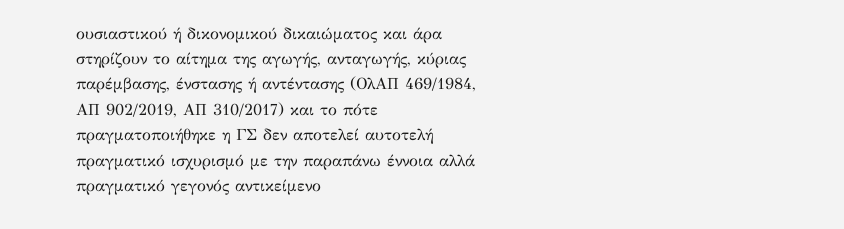ουσιαστικού ή δικονομικού δικαιώματος και άρα στηρίζουν το αίτημα της αγωγής, ανταγωγής, κύριας παρέμβασης, ένστασης ή αντέντασης (ΟλΑΠ 469/1984, ΑΠ 902/2019, ΑΠ 310/2017) και το πότε πραγματοποιήθηκε η ΓΣ δεν αποτελεί αυτοτελή πραγματικό ισχυρισμό με την παραπάνω έννοια αλλά πραγματικό γεγονός αντικείμενο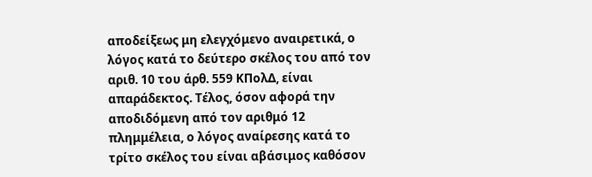αποδείξεως μη ελεγχόμενο αναιρετικά, ο λόγος κατά το δεύτερο σκέλος του από τον αριθ. 10 του άρθ. 559 ΚΠολΔ, είναι απαράδεκτος. Τέλος, όσον αφορά την αποδιδόμενη από τον αριθμό 12 πλημμέλεια, ο λόγος αναίρεσης κατά το τρίτο σκέλος του είναι αβάσιμος καθόσον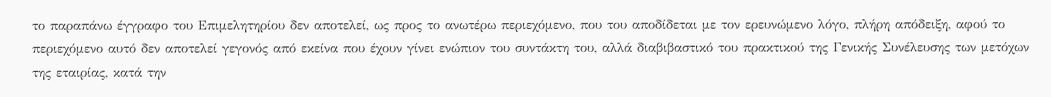το παραπάνω έγγραφο του Επιμελητηρίου δεν αποτελεί, ως προς το ανωτέρω περιεχόμενο, που του αποδίδεται με τον ερευνώμενο λόγο, πλήρη απόδειξη, αφού το περιεχόμενο αυτό δεν αποτελεί γεγονός από εκείνα που έχουν γίνει ενώπιον του συντάκτη του, αλλά διαβιβαστικό του πρακτικού της Γενικής Συνέλευσης των μετόχων της εταιρίας, κατά την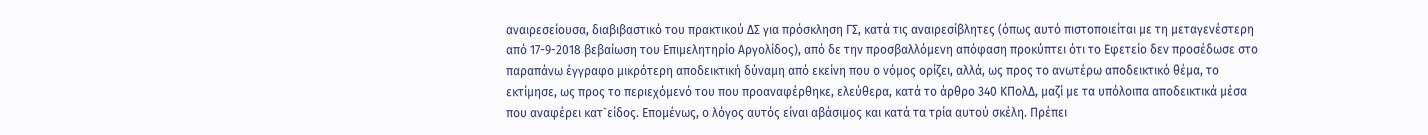αναιρεσείουσα, διαβιβαστικό του πρακτικού ΔΣ για πρόσκληση ΓΣ, κατά τις αναιρεσίβλητες (όπως αυτό πιστοποιείται με τη μεταγενέστερη από 17-9-2018 βεβαίωση του Επιμελητηρίο Αργολίδος), από δε την προσβαλλόμενη απόφαση προκύπτει ότι το Εφετείο δεν προσέδωσε στο παραπάνω έγγραφο μικρότερη αποδεικτική δύναμη από εκείνη που ο νόμος ορίζει, αλλά, ως προς το ανωτέρω αποδεικτικό θέμα, το εκτίμησε, ως προς το περιεχόμενό του που προαναφέρθηκε, ελεύθερα, κατά το άρθρο 340 ΚΠολΔ, μαζί με τα υπόλοιπα αποδεικτικά μέσα που αναφέρει κατ`είδος. Επομένως, ο λόγος αυτός είναι αβάσιμος και κατά τα τρία αυτού σκέλη. Πρέπει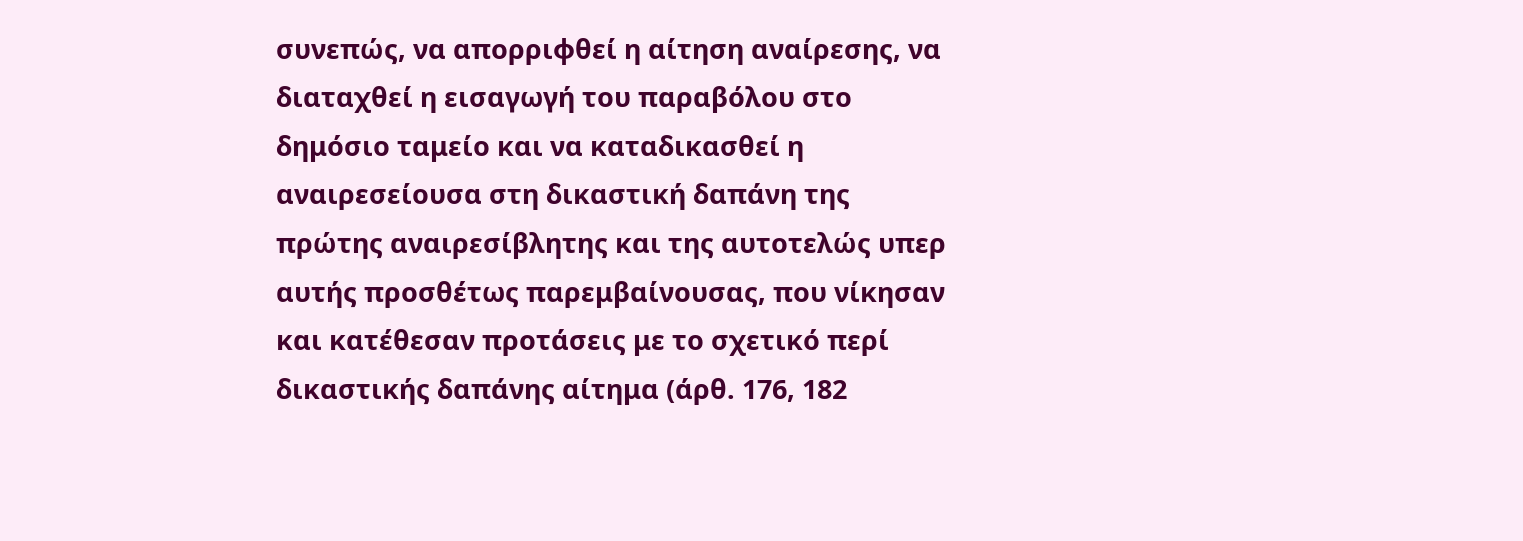συνεπώς, να απορριφθεί η αίτηση αναίρεσης, να διαταχθεί η εισαγωγή του παραβόλου στο δημόσιο ταμείο και να καταδικασθεί η αναιρεσείουσα στη δικαστική δαπάνη της πρώτης αναιρεσίβλητης και της αυτοτελώς υπερ αυτής προσθέτως παρεμβαίνουσας, που νίκησαν και κατέθεσαν προτάσεις με το σχετικό περί δικαστικής δαπάνης αίτημα (άρθ. 176, 182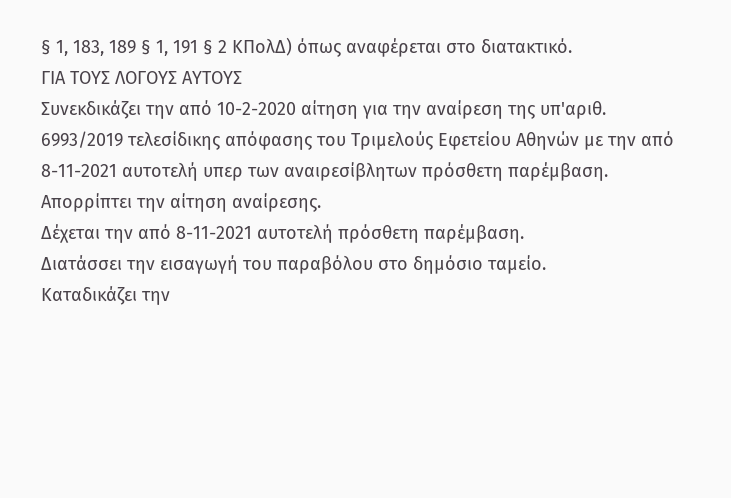§ 1, 183, 189 § 1, 191 § 2 ΚΠολΔ) όπως αναφέρεται στο διατακτικό.
ΓΙΑ ΤΟΥΣ ΛΟΓΟΥΣ ΑΥΤΟΥΣ
Συνεκδικάζει την από 10-2-2020 αίτηση για την αναίρεση της υπ'αριθ. 6993/2019 τελεσίδικης απόφασης του Τριμελούς Εφετείου Αθηνών με την από 8-11-2021 αυτοτελή υπερ των αναιρεσίβλητων πρόσθετη παρέμβαση.
Απορρίπτει την αίτηση αναίρεσης.
Δέχεται την από 8-11-2021 αυτοτελή πρόσθετη παρέμβαση.
Διατάσσει την εισαγωγή του παραβόλου στο δημόσιο ταμείο.
Καταδικάζει την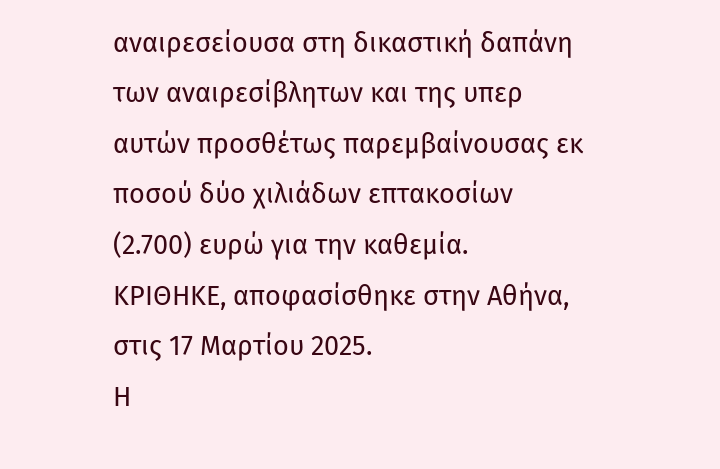αναιρεσείουσα στη δικαστική δαπάνη των αναιρεσίβλητων και της υπερ αυτών προσθέτως παρεμβαίνουσας εκ ποσού δύο χιλιάδων επτακοσίων (2.700) ευρώ για την καθεμία.
ΚΡΙΘΗΚΕ, αποφασίσθηκε στην Αθήνα, στις 17 Μαρτίου 2025.
Η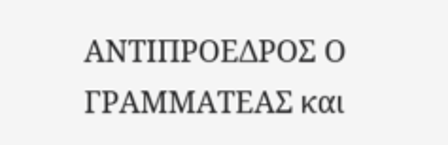ΑΝΤΙΠΡΟΕΔΡΟΣ Ο ΓΡΑΜΜΑΤΕΑΣ και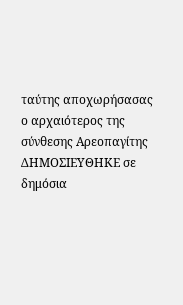ταύτης αποχωρήσασας ο αρχαιότερος της σύνθεσης Αρεοπαγίτης
ΔΗΜΟΣΙΕΥΘΗΚΕ σε δημόσια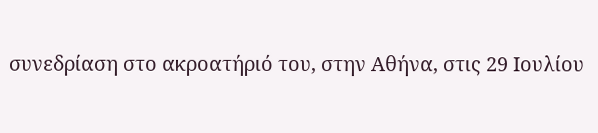συνεδρίαση στο ακροατήριό του, στην Αθήνα, στις 29 Ιουλίου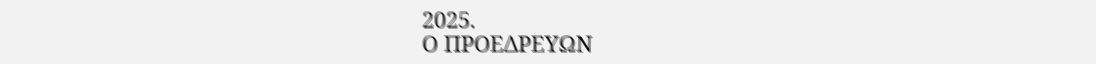2025.
Ο ΠΡΟΕΔΡΕΥΩΝ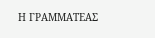Η ΓΡΑΜΜΑΤΕΑΣ